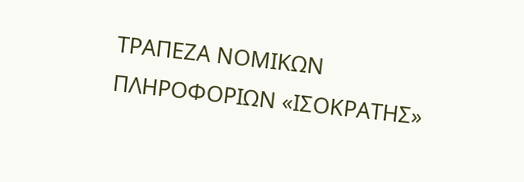ΤΡΑΠΕΖΑ ΝΟΜΙΚΩΝ ΠΛΗΡΟΦΟΡΙΩΝ «ΙΣΟΚΡΑΤΗΣ»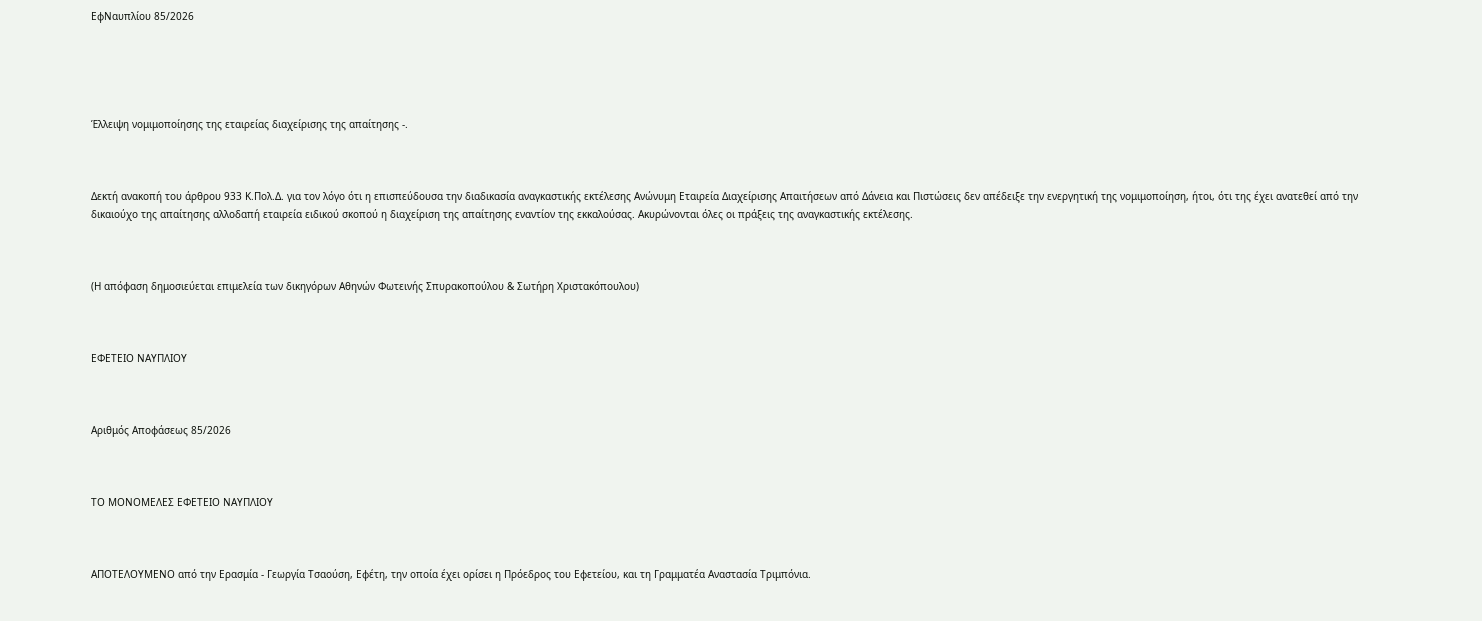ΕφΝαυπλίου 85/2026





Έλλειψη νομιμοποίησης της εταιρείας διαχείρισης της απαίτησης -.



Δεκτή ανακοπή του άρθρου 933 Κ.Πολ.Δ. για τον λόγο ότι η επισπεύδουσα την διαδικασία αναγκαστικής εκτέλεσης Ανώνυμη Εταιρεία Διαχείρισης Απαιτήσεων από Δάνεια και Πιστώσεις δεν απέδειξε την ενεργητική της νομιμοποίηση, ήτοι, ότι της έχει ανατεθεί από την δικαιούχο της απαίτησης αλλοδαπή εταιρεία ειδικού σκοπού η διαχείριση της απαίτησης εναντίον της εκκαλούσας. Ακυρώνονται όλες οι πράξεις της αναγκαστικής εκτέλεσης.



(Η απόφαση δημοσιεύεται επιμελεία των δικηγόρων Αθηνών Φωτεινής Σπυρακοπούλου & Σωτήρη Χριστακόπουλου)



ΕΦΕΤΕΙΟ ΝΑΥΠΛΙΟΥ



Αριθμός Αποφάσεως 85/2026



ΤΟ ΜΟΝΟΜΕΛΕΣ ΕΦΕΤΕΙΟ ΝΑΥΠΛΙΟΥ



ΑΠΟΤΕΛΟΥΜΕΝΟ από την Ερασμία - Γεωργία Τσαούση, Εφέτη, την οποία έχει ορίσει η Πρόεδρος του Εφετείου, και τη Γραμματέα Αναστασία Τριμπόνια.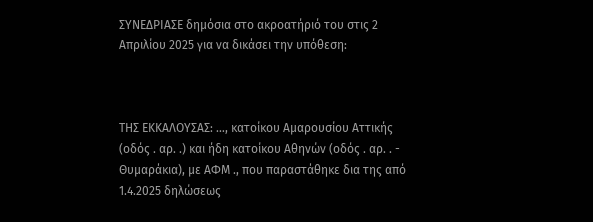ΣΥΝΕΔΡΙΑΣΕ δημόσια στο ακροατήριό του στις 2 Απριλίου 2025 για να δικάσει την υπόθεση:



ΤΗΣ ΕΚΚΑΛΟΥΣΑΣ: …, κατοίκου Αμαρουσίου Αττικής (οδός . αρ. .) και ήδη κατοίκου Αθηνών (οδός . αρ. . - Θυμαράκια), με ΑΦΜ ., που παραστάθηκε δια της από 1.4.2025 δηλώσεως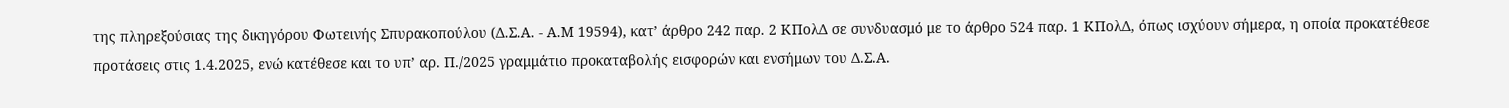της πληρεξούσιας της δικηγόρου Φωτεινής Σπυρακοπούλου (Δ.Σ.Α. - Α.Μ 19594), κατ’ άρθρο 242 παρ. 2 ΚΠολΔ σε συνδυασμό με το άρθρο 524 παρ. 1 ΚΠολΔ, όπως ισχύουν σήμερα, η οποία προκατέθεσε προτάσεις στις 1.4.2025, ενώ κατέθεσε και το υπ’ αρ. Π./2025 γραμμάτιο προκαταβολής εισφορών και ενσήμων του Δ.Σ.Α.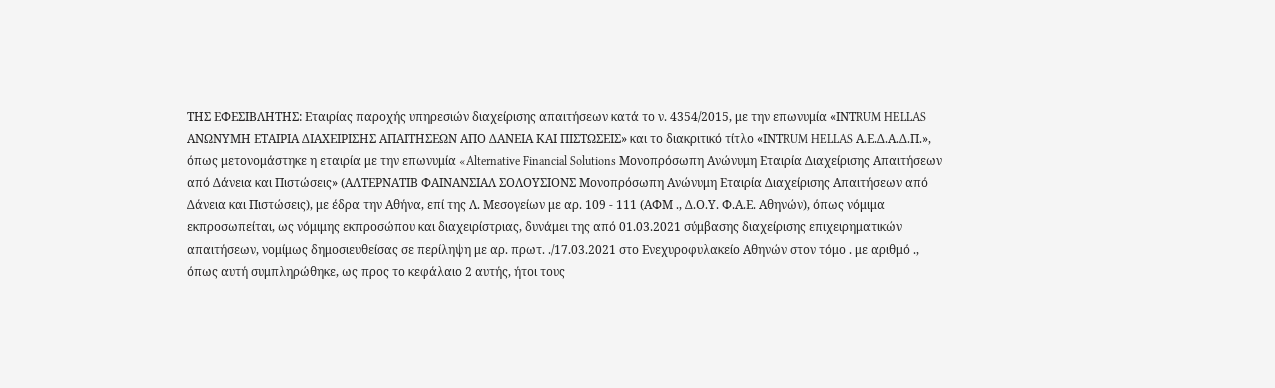ΤΗΣ ΕΦΕΣΙΒΛΗΤΗΣ: Εταιρίας παροχής υπηρεσιών διαχείρισης απαιτήσεων κατά το ν. 4354/2015, με την επωνυμία «ΙΝΤRUM HELLAS ΑΝΩΝΥΜΗ ΕΤΑΙΡΙΑ ΔΙΑΧΕΙΡΙΣΗΣ ΑΠΑΙΤΗΣΕΩΝ ΑΠΟ ΔΑΝΕΙΑ ΚΑΙ ΠΙΣΤΩΣΕΙΣ» και το διακριτικό τίτλο «ΙΝΤRUM HELLAS Α.Ε.Δ.Α.Δ.Π.», όπως μετονομάστηκε η εταιρία με την επωνυμία «Alternative Financial Solutions Μονοπρόσωπη Ανώνυμη Εταιρία Διαχείρισης Απαιτήσεων από Δάνεια και Πιστώσεις» (ΑΛΤΕΡΝΑΤΙΒ ΦΑΙΝΑΝΣΙΑΛ ΣΟΛΟΥΣΙΟΝΣ Μονοπρόσωπη Ανώνυμη Εταιρία Διαχείρισης Απαιτήσεων από Δάνεια και Πιστώσεις), με έδρα την Αθήνα, επί της Λ. Μεσογείων με αρ. 109 - 111 (ΑΦΜ ., Δ.Ο.Υ. Φ.Α.Ε. Αθηνών), όπως νόμιμα εκπροσωπείται, ως νόμιμης εκπροσώπου και διαχειρίστριας, δυνάμει της από 01.03.2021 σύμβασης διαχείρισης επιχειρηματικών απαιτήσεων, νομίμως δημοσιευθείσας σε περίληψη με αρ. πρωτ. ./17.03.2021 στο Ενεχυροφυλακείο Αθηνών στον τόμο . με αριθμό ., όπως αυτή συμπληρώθηκε, ως προς το κεφάλαιο 2 αυτής, ήτοι τους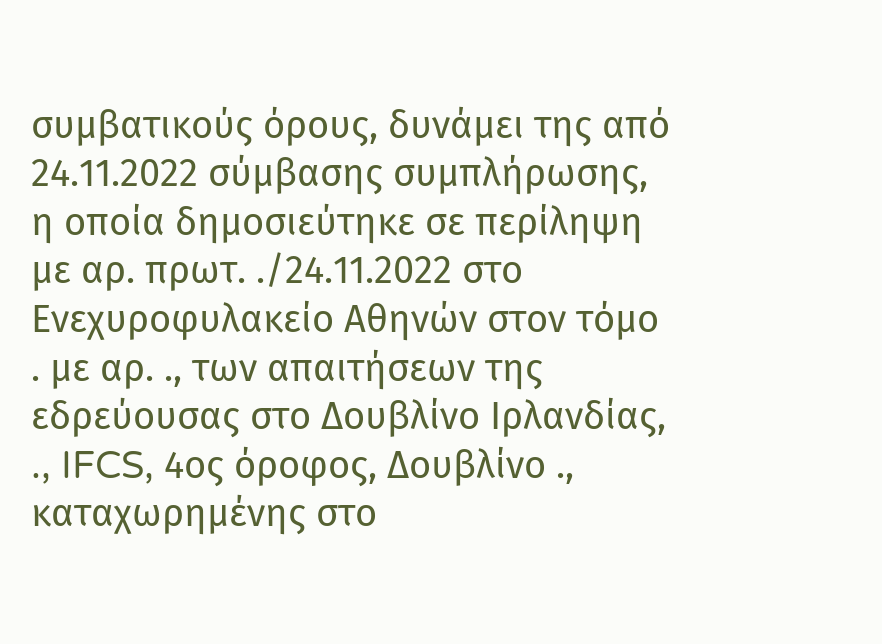συμβατικούς όρους, δυνάμει της από 24.11.2022 σύμβασης συμπλήρωσης, η οποία δημοσιεύτηκε σε περίληψη με αρ. πρωτ. ./24.11.2022 στο Ενεχυροφυλακείο Αθηνών στον τόμο . με αρ. ., των απαιτήσεων της εδρεύουσας στο Δουβλίνο Ιρλανδίας, ., IFCS, 4ος όροφος, Δουβλίνο ., καταχωρημένης στο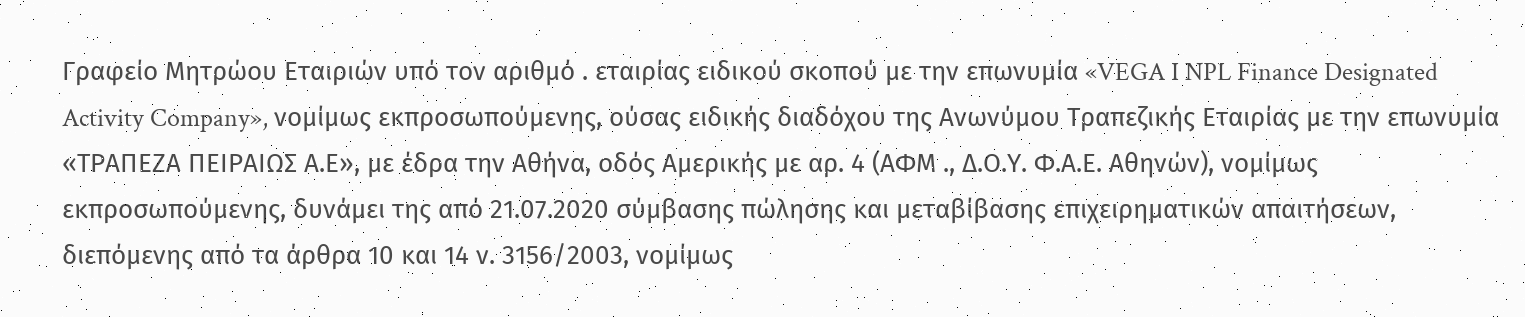Γραφείο Μητρώου Εταιριών υπό τον αριθμό . εταιρίας ειδικού σκοπού με την επωνυμία «VEGA I NPL Finance Designated Activity Company», νομίμως εκπροσωπούμενης, ούσας ειδικής διαδόχου της Ανωνύμου Τραπεζικής Εταιρίας με την επωνυμία «ΤΡΑΠΕΖΑ ΠΕΙΡΑΙΩΣ Α.Ε», με έδρα την Αθήνα, οδός Αμερικής με αρ. 4 (ΑΦΜ ., Δ.Ο.Υ. Φ.Α.Ε. Αθηνών), νομίμως εκπροσωπούμενης, δυνάμει της από 21.07.2020 σύμβασης πώλησης και μεταβίβασης επιχειρηματικών απαιτήσεων, διεπόμενης από τα άρθρα 10 και 14 ν. 3156/2003, νομίμως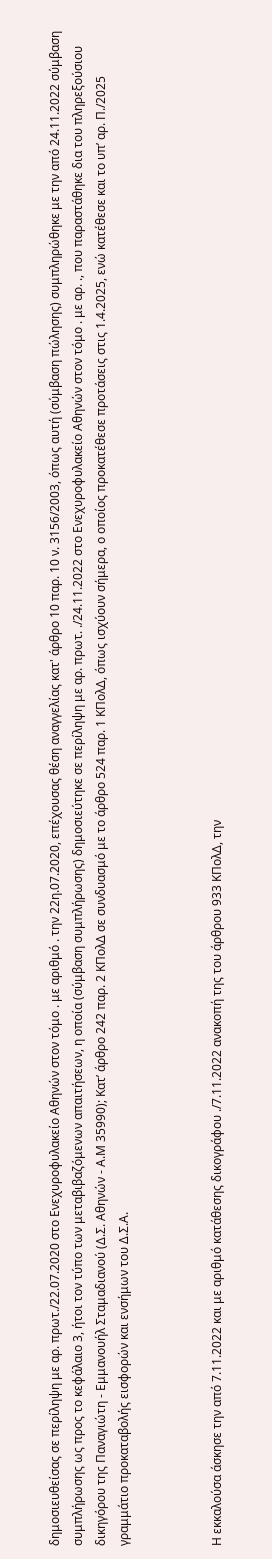δημοσιευθείσας σε περίληψη με αρ. πρωτ./22.07.2020 στο Ενεχυροφυλακείο Αθηνών στον τόμο . με αριθμό . την 22η.07.2020, επέχουσας θέση αναγγελίας κατ' άρθρο 10 παρ. 10 ν. 3156/2003, όπως αυτή (σύμβαση πώλησης) συμπληρώθηκε με την από 24.11.2022 σύμβαση συμπλήρωσης ως προς το κεφάλαιο 3, ήτοι τον τύπο των μεταβιβαζόμενων απαιτήσεων, η οποία (σύμβαση συμπλήρωσης) δημοσιεύτηκε σε περίληψη με αρ. πρωτ. ./24.11.2022 στο Ενεχυροφυλακείο Αθηνών στον τόμο . με αρ. ., που παραστάθηκε δια του πληρεξούσιου δικηγόρου της Παναγιώτη - Εμμανουήλ Σταμαδιανού (Δ.Σ. Αθηνών - Α.Μ 35990); Κατ’ άρθρο 242 παρ. 2 ΚΠολΔ σε συνδυασμό με το άρθρο 524 παρ. 1 ΚΠολΔ, όπως ισχύουν σήμερα, ο οποίος προκατέθεσε προτάσεις στις 1.4.2025, ενώ κατέθεσε και το υπ’ αρ. Π./2025 γραμμάτιο προκαταβολής εισφορών και ενσήμων του Δ.Σ.Α.



Η εκκαλούσα άσκησε την από 7.11.2022 και με αριθμό κατάθεσης δικογράφου ./7.11.2022 ανακοπή της του άρθρου 933 ΚΠολΔ, την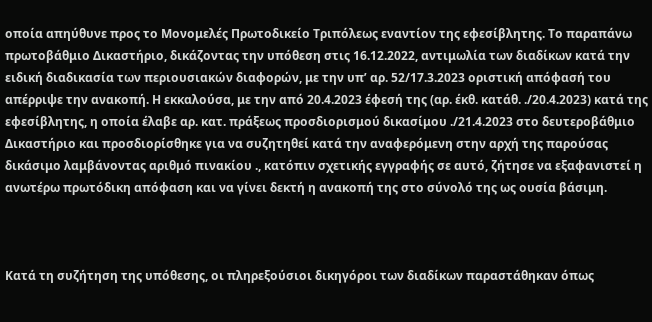οποία απηύθυνε προς το Μονομελές Πρωτοδικείο Τριπόλεως εναντίον της εφεσίβλητης. Το παραπάνω πρωτοβάθμιο Δικαστήριο, δικάζοντας την υπόθεση στις 16.12.2022, αντιμωλία των διαδίκων κατά την ειδική διαδικασία των περιουσιακών διαφορών, με την υπ’ αρ. 52/17.3.2023 οριστική απόφασή του απέρριψε την ανακοπή. Η εκκαλούσα, με την από 20.4.2023 έφεσή της (αρ. έκθ. κατάθ. ./20.4.2023) κατά της εφεσίβλητης, η οποία έλαβε αρ. κατ. πράξεως προσδιορισμού δικασίμου ./21.4.2023 στο δευτεροβάθμιο Δικαστήριο και προσδιορίσθηκε για να συζητηθεί κατά την αναφερόμενη στην αρχή της παρούσας δικάσιμο λαμβάνοντας αριθμό πινακίου ., κατόπιν σχετικής εγγραφής σε αυτό, ζήτησε να εξαφανιστεί η ανωτέρω πρωτόδικη απόφαση και να γίνει δεκτή η ανακοπή της στο σύνολό της ως ουσία βάσιμη.



Κατά τη συζήτηση της υπόθεσης, οι πληρεξούσιοι δικηγόροι των διαδίκων παραστάθηκαν όπως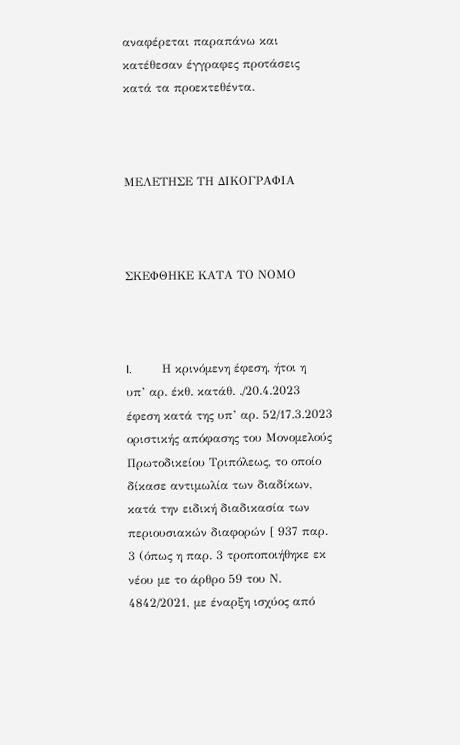αναφέρεται παραπάνω και κατέθεσαν έγγραφες προτάσεις κατά τα προεκτεθέντα.



ΜΕΛΕΤΗΣΕ ΤΗ ΔΙΚΟΓΡΑΦΙΑ



ΣΚΕΦΘΗΚΕ ΚΑΤΑ ΤΟ ΝΟΜΟ



I.          Η κρινόμενη έφεση, ήτοι η υπ’ αρ. έκθ. κατάθ. ./20.4.2023 έφεση κατά της υπ’ αρ. 52/17.3.2023 οριστικής απόφασης του Μονομελούς Πρωτοδικείου Τριπόλεως, το οποίο δίκασε αντιμωλία των διαδίκων, κατά την ειδική διαδικασία των περιουσιακών διαφορών [ 937 παρ. 3 (όπως η παρ. 3 τροποποιήθηκε εκ νέου με το άρθρο 59 του Ν. 4842/2021, με έναρξη ισχύος από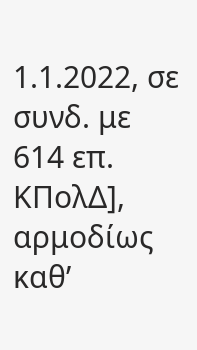1.1.2022, σε συνδ. με 614 επ. ΚΠολΔ], αρμοδίως καθ’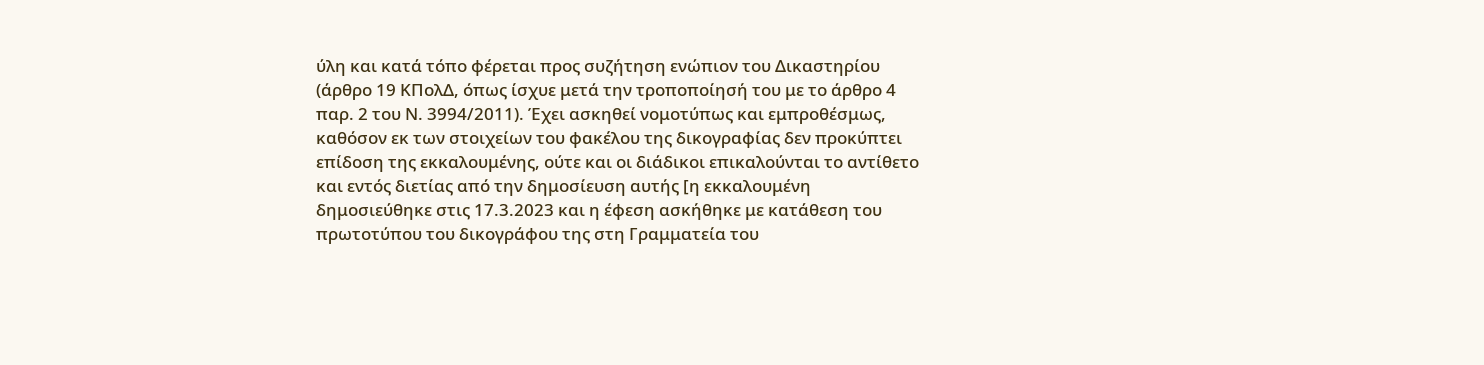ύλη και κατά τόπο φέρεται προς συζήτηση ενώπιον του Δικαστηρίου (άρθρο 19 ΚΠολΔ, όπως ίσχυε μετά την τροποποίησή του με το άρθρο 4 παρ. 2 του Ν. 3994/2011). Έχει ασκηθεί νομοτύπως και εμπροθέσμως, καθόσον εκ των στοιχείων του φακέλου της δικογραφίας δεν προκύπτει επίδοση της εκκαλουμένης, ούτε και οι διάδικοι επικαλούνται το αντίθετο και εντός διετίας από την δημοσίευση αυτής [η εκκαλουμένη δημοσιεύθηκε στις 17.3.2023 και η έφεση ασκήθηκε με κατάθεση του πρωτοτύπου του δικογράφου της στη Γραμματεία του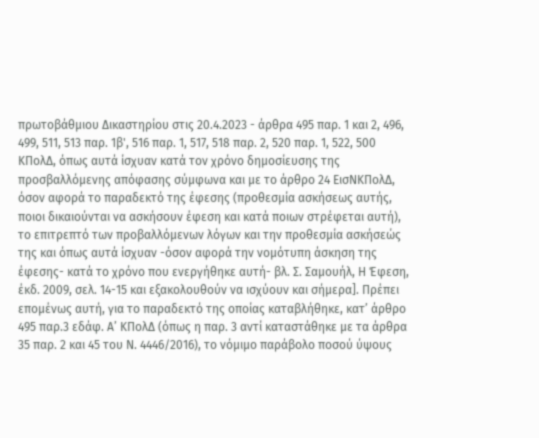πρωτοβάθμιου Δικαστηρίου στις 20.4.2023 - άρθρα 495 παρ. 1 και 2, 496, 499, 511, 513 παρ. 1β', 516 παρ. 1, 517, 518 παρ. 2, 520 παρ. 1, 522, 500 ΚΠολΔ, όπως αυτά ίσχυαν κατά τον χρόνο δημοσίευσης της προσβαλλόμενης απόφασης σύμφωνα και με το άρθρο 24 ΕισΝΚΠολΔ, όσον αφορά το παραδεκτό της έφεσης (προθεσμία ασκήσεως αυτής, ποιοι δικαιούνται να ασκήσουν έφεση και κατά ποιων στρέφεται αυτή), το επιτρεπτό των προβαλλόμενων λόγων και την προθεσμία ασκήσεώς της και όπως αυτά ίσχυαν -όσον αφορά την νομότυπη άσκηση της έφεσης- κατά το χρόνο που ενεργήθηκε αυτή- βλ. Σ. Σαμουήλ, Η Έφεση, έκδ. 2009, σελ. 14-15 και εξακολουθούν να ισχύουν και σήμερα]. Πρέπει επομένως αυτή, για το παραδεκτό της οποίας καταβλήθηκε, κατ’ άρθρο 495 παρ.3 εδάφ. Α’ ΚΠολΔ (όπως η παρ. 3 αντί καταστάθηκε με τα άρθρα 35 παρ. 2 και 45 του Ν. 4446/2016), το νόμιμο παράβολο ποσού ύψους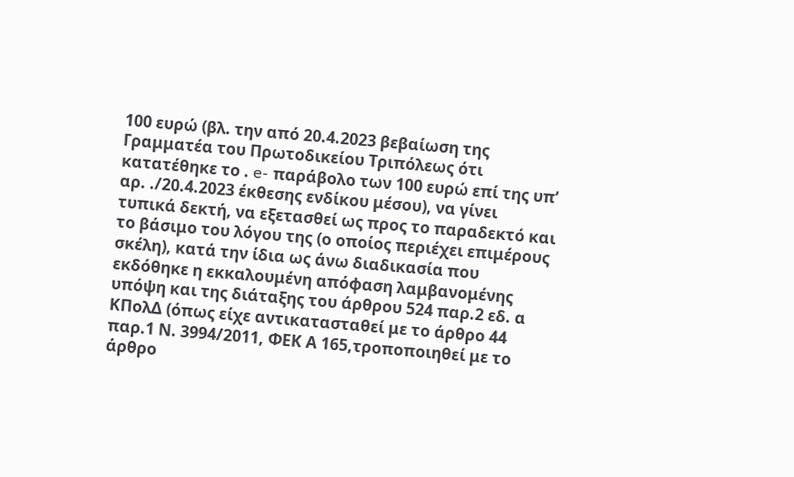100 ευρώ (βλ. την από 20.4.2023 βεβαίωση της Γραμματέα του Πρωτοδικείου Τριπόλεως ότι κατατέθηκε το . e- παράβολο των 100 ευρώ επί της υπ’ αρ. ./20.4.2023 έκθεσης ενδίκου μέσου), να γίνει τυπικά δεκτή, να εξετασθεί ως προς το παραδεκτό και το βάσιμο του λόγου της (ο οποίος περιέχει επιμέρους σκέλη), κατά την ίδια ως άνω διαδικασία που εκδόθηκε η εκκαλουμένη απόφαση λαμβανομένης υπόψη και της διάταξης του άρθρου 524 παρ.2 εδ. α ΚΠολΔ (όπως είχε αντικατασταθεί με το άρθρο 44 παρ.1 Ν. 3994/2011, ΦΕΚ Α 165,τροποποιηθεί με το άρθρο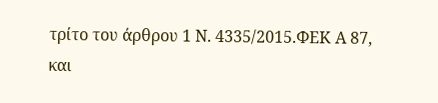τρίτο του άρθρου 1 Ν. 4335/2015.ΦΕΚ Α 87, και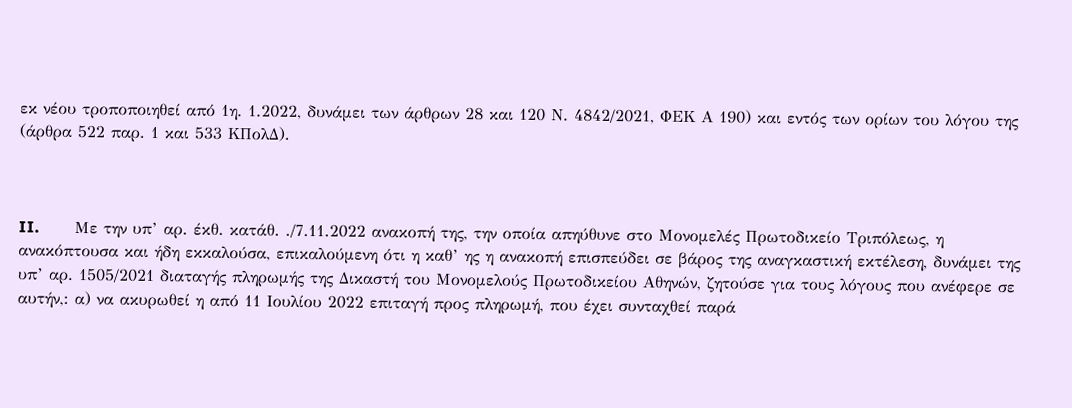εκ νέου τροποποιηθεί από 1η. 1.2022, δυνάμει των άρθρων 28 και 120 Ν. 4842/2021, ΦΕΚ Α 190) και εντός των ορίων του λόγου της (άρθρα 522 παρ. 1 και 533 ΚΠολΔ).



II.         Με την υπ’ αρ. έκθ. κατάθ. ./7.11.2022 ανακοπή της, την οποία απηύθυνε στο Μονομελές Πρωτοδικείο Τριπόλεως, η ανακόπτουσα και ήδη εκκαλούσα, επικαλούμενη ότι η καθ’ ης η ανακοπή επισπεύδει σε βάρος της αναγκαστική εκτέλεση, δυνάμει της υπ’ αρ. 1505/2021 διαταγής πληρωμής της Δικαστή του Μονομελούς Πρωτοδικείου Αθηνών, ζητούσε για τους λόγους που ανέφερε σε αυτήν,: α) να ακυρωθεί η από 11 Ιουλίου 2022 επιταγή προς πληρωμή, που έχει συνταχθεί παρά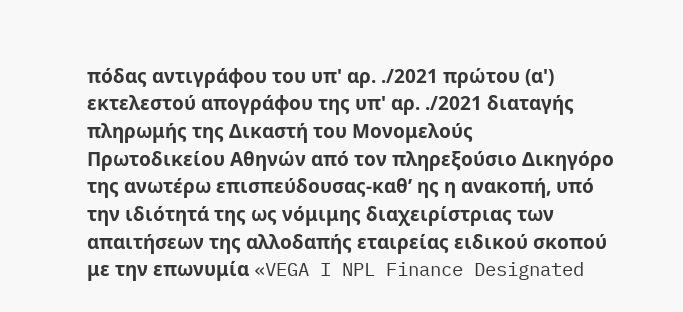πόδας αντιγράφου του υπ' αρ. ./2021 πρώτου (α') εκτελεστού απογράφου της υπ' αρ. ./2021 διαταγής πληρωμής της Δικαστή του Μονομελούς Πρωτοδικείου Αθηνών από τον πληρεξούσιο Δικηγόρο της ανωτέρω επισπεύδουσας-καθ’ ης η ανακοπή, υπό την ιδιότητά της ως νόμιμης διαχειρίστριας των απαιτήσεων της αλλοδαπής εταιρείας ειδικού σκοπού με την επωνυμία «VEGA I NPL Finance Designated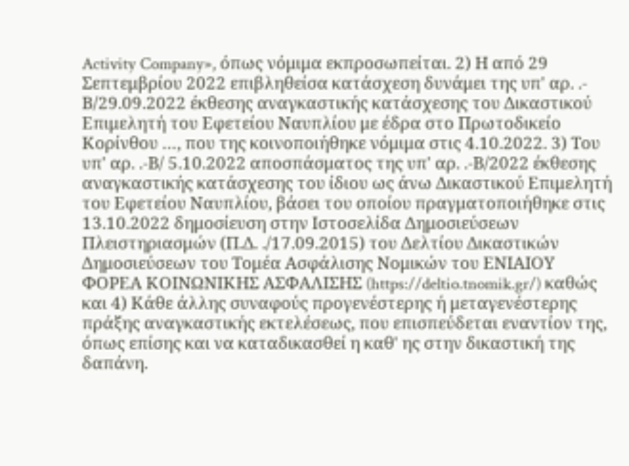Activity Company», όπως νόμιμα εκπροσωπείται. 2) Η από 29 Σεπτεμβρίου 2022 επιβληθείσα κατάσχεση δυνάμει της υπ' αρ. .- Β/29.09.2022 έκθεσης αναγκαστικής κατάσχεσης του Δικαστικού Επιμελητή του Εφετείου Ναυπλίου με έδρα στο Πρωτοδικείο Κορίνθου …, που της κοινοποιήθηκε νόμιμα στις 4.10.2022. 3) Του υπ' αρ. .-Β/ 5.10.2022 αποσπάσματος της υπ' αρ. .-Β/2022 έκθεσης αναγκαστικής κατάσχεσης του ίδιου ως άνω Δικαστικού Επιμελητή του Εφετείου Ναυπλίου, βάσει του οποίου πραγματοποιήθηκε στις 13.10.2022 δημοσίευση στην Ιστοσελίδα Δημοσιεύσεων Πλειστηριασμών (Π.Δ. ./17.09.2015) του Δελτίου Δικαστικών Δημοσιεύσεων του Τομέα Ασφάλισης Νομικών του ΕΝΙΑΙΟΥ ΦΟΡΕΑ ΚΟΙΝΩΝΙΚΗΣ ΑΣΦΑΛΙΣΗΣ (https://deltio.tnomik.gr/) καθώς και 4) Κάθε άλλης συναφούς προγενέστερης ή μεταγενέστερης πράξης αναγκαστικής εκτελέσεως, που επισπεύδεται εναντίον της, όπως επίσης και να καταδικασθεί η καθ' ης στην δικαστική της δαπάνη.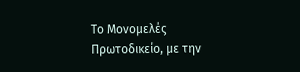Το Μονομελές Πρωτοδικείο, με την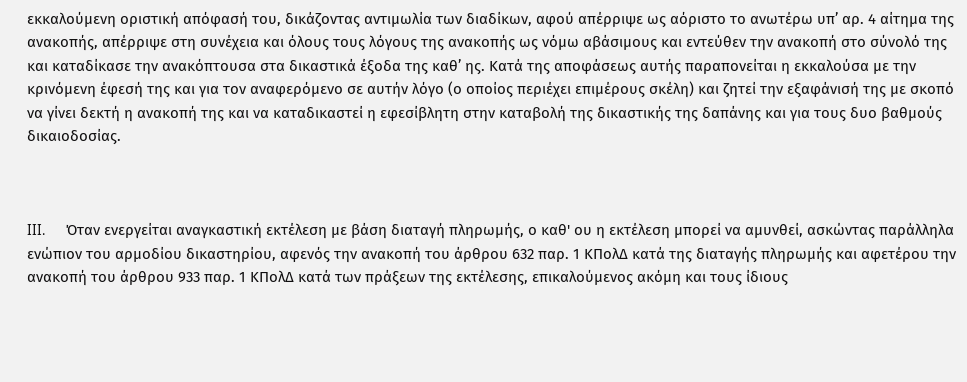εκκαλούμενη οριστική απόφασή του, δικάζοντας αντιμωλία των διαδίκων, αφού απέρριψε ως αόριστο το ανωτέρω υπ’ αρ. 4 αίτημα της ανακοπής, απέρριψε στη συνέχεια και όλους τους λόγους της ανακοπής ως νόμω αβάσιμους και εντεύθεν την ανακοπή στο σύνολό της και καταδίκασε την ανακόπτουσα στα δικαστικά έξοδα της καθ’ ης. Κατά της αποφάσεως αυτής παραπονείται η εκκαλούσα με την κρινόμενη έφεσή της και για τον αναφερόμενο σε αυτήν λόγο (ο οποίος περιέχει επιμέρους σκέλη) και ζητεί την εξαφάνισή της με σκοπό να γίνει δεκτή η ανακοπή της και να καταδικαστεί η εφεσίβλητη στην καταβολή της δικαστικής της δαπάνης και για τους δυο βαθμούς δικαιοδοσίας.



III.       Όταν ενεργείται αναγκαστική εκτέλεση με βάση διαταγή πληρωμής, ο καθ' ου η εκτέλεση μπορεί να αμυνθεί, ασκώντας παράλληλα ενώπιον του αρμοδίου δικαστηρίου, αφενός την ανακοπή του άρθρου 632 παρ. 1 ΚΠολΔ κατά της διαταγής πληρωμής και αφετέρου την ανακοπή του άρθρου 933 παρ. 1 ΚΠολΔ κατά των πράξεων της εκτέλεσης, επικαλούμενος ακόμη και τους ίδιους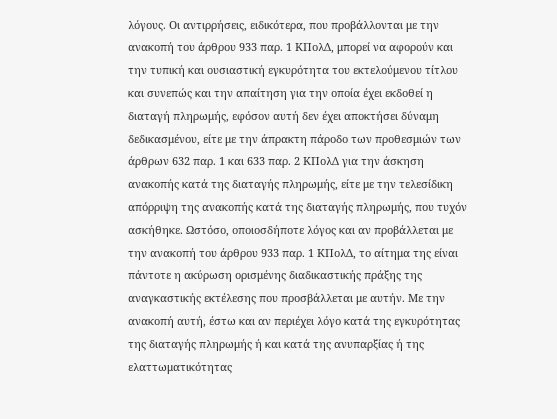λόγους. Οι αντιρρήσεις, ειδικότερα, που προβάλλονται με την ανακοπή του άρθρου 933 παρ. 1 ΚΠολΔ, μπορεί να αφορούν και την τυπική και ουσιαστική εγκυρότητα του εκτελούμενου τίτλου και συνεπώς και την απαίτηση για την οποία έχει εκδοθεί η διαταγή πληρωμής, εφόσον αυτή δεν έχει αποκτήσει δύναμη δεδικασμένου, είτε με την άπρακτη πάροδο των προθεσμιών των άρθρων 632 παρ. 1 και 633 παρ. 2 ΚΠολΔ για την άσκηση ανακοπής κατά της διαταγής πληρωμής, είτε με την τελεσίδικη απόρριψη της ανακοπής κατά της διαταγής πληρωμής, που τυχόν ασκήθηκε. Ωστόσο, οποιοσδήποτε λόγος και αν προβάλλεται με την ανακοπή του άρθρου 933 παρ. 1 ΚΠολΔ, το αίτημα της είναι πάντοτε η ακύρωση ορισμένης διαδικαστικής πράξης της αναγκαστικής εκτέλεσης που προσβάλλεται με αυτήν. Με την ανακοπή αυτή, έστω και αν περιέχει λόγο κατά της εγκυρότητας της διαταγής πληρωμής ή και κατά της ανυπαρξίας ή της ελαττωματικότητας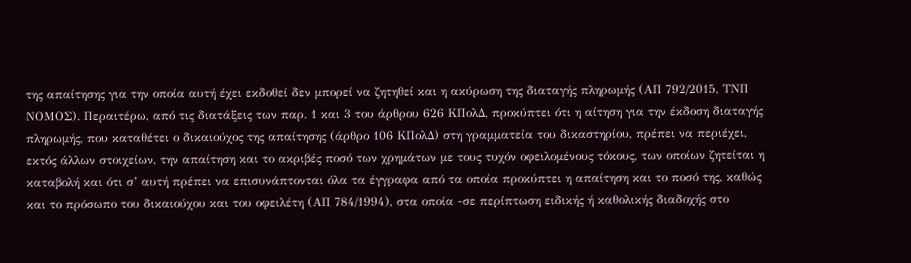της απαίτησης για την οποία αυτή έχει εκδοθεί δεν μπορεί να ζητηθεί και η ακύρωση της διαταγής πληρωμής (ΑΠ 792/2015, ΤΝΠ ΝΟΜΟΣ). Περαιτέρω, από τις διατάξεις των παρ. 1 και 3 του άρθρου 626 ΚΠολΔ, προκύπτει ότι η αίτηση για την έκδοση διαταγής πληρωμής, που καταθέτει ο δικαιούχος της απαίτησης (άρθρο 106 ΚΠολΔ) στη γραμματεία του δικαστηρίου, πρέπει να περιέχει, εκτός άλλων στοιχείων, την απαίτηση και το ακριβές ποσό των χρημάτων με τους τυχόν οφειλομένους τόκους, των οποίων ζητείται η καταβολή και ότι σ’ αυτή πρέπει να επισυνάπτονται όλα τα έγγραφα από τα οποία προκύπτει η απαίτηση και το ποσό της, καθώς και το πρόσωπο του δικαιούχου και του οφειλέτη (ΑΠ 784/1994), στα οποία -σε περίπτωση ειδικής ή καθολικής διαδοχής στο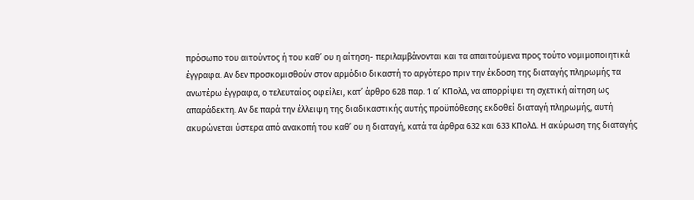πρόσωπο του αιτούντος ή του καθ’ ου η αίτηση- περιλαμβάνονται και τα απαιτούμενα προς τούτο νομιμοποιητικά έγγραφα. Αν δεν προσκομισθούν στον αρμόδιο δικαστή το αργότερο πριν την έκδοση της διαταγής πληρωμής τα ανωτέρω έγγραφα, ο τελευταίος οφείλει, κατ’ άρθρο 628 παρ. 1 α’ ΚΠολΔ, να απορρίψει τη σχετική αίτηση ως απαράδεκτη. Αν δε παρά την έλλειψη της διαδικαστικής αυτής προϋπόθεσης εκδοθεί διαταγή πληρωμής, αυτή ακυρώνεται ύστερα από ανακοπή του καθ’ ου η διαταγή, κατά τα άρθρα 632 και 633 ΚΠολΔ. Η ακύρωση της διαταγής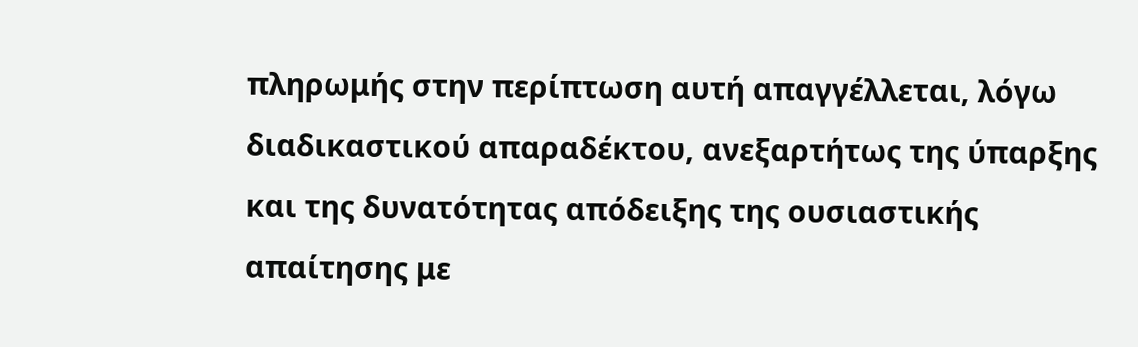πληρωμής στην περίπτωση αυτή απαγγέλλεται, λόγω διαδικαστικού απαραδέκτου, ανεξαρτήτως της ύπαρξης και της δυνατότητας απόδειξης της ουσιαστικής απαίτησης με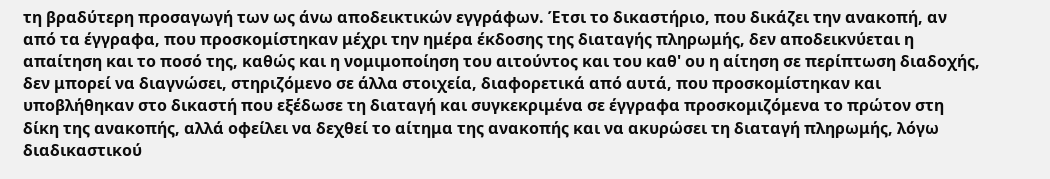τη βραδύτερη προσαγωγή των ως άνω αποδεικτικών εγγράφων. Έτσι το δικαστήριο, που δικάζει την ανακοπή, αν από τα έγγραφα, που προσκομίστηκαν μέχρι την ημέρα έκδοσης της διαταγής πληρωμής, δεν αποδεικνύεται η απαίτηση και το ποσό της, καθώς και η νομιμοποίηση του αιτούντος και του καθ' ου η αίτηση σε περίπτωση διαδοχής, δεν μπορεί να διαγνώσει, στηριζόμενο σε άλλα στοιχεία, διαφορετικά από αυτά, που προσκομίστηκαν και υποβλήθηκαν στο δικαστή που εξέδωσε τη διαταγή και συγκεκριμένα σε έγγραφα προσκομιζόμενα το πρώτον στη δίκη της ανακοπής, αλλά οφείλει να δεχθεί το αίτημα της ανακοπής και να ακυρώσει τη διαταγή πληρωμής, λόγω διαδικαστικού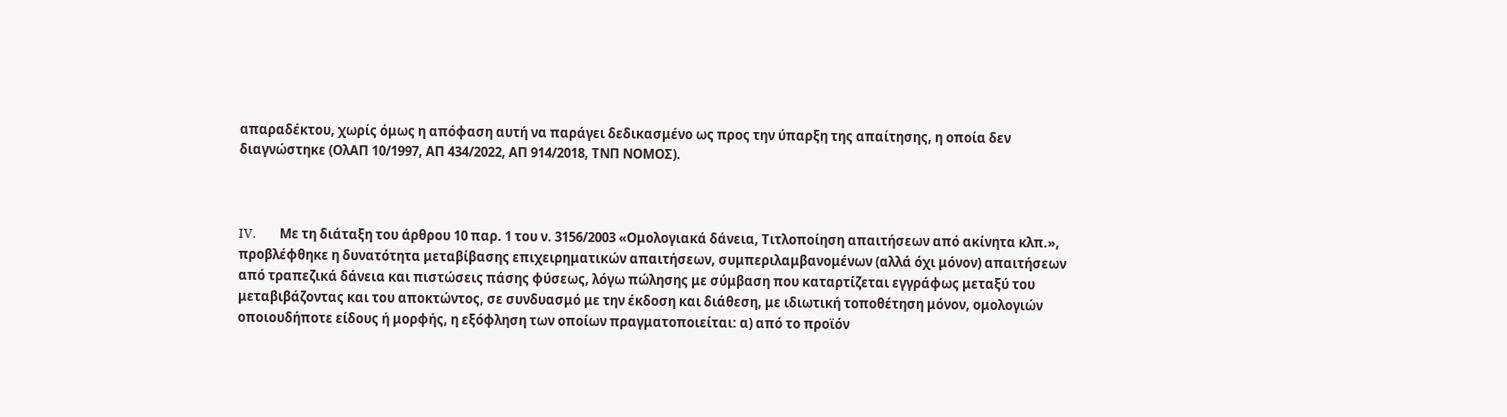απαραδέκτου, χωρίς όμως η απόφαση αυτή να παράγει δεδικασμένο ως προς την ύπαρξη της απαίτησης, η οποία δεν διαγνώστηκε (ΟλΑΠ 10/1997, ΑΠ 434/2022, ΑΠ 914/2018, ΤΝΠ ΝΟΜΟΣ).



IV.        Με τη διάταξη του άρθρου 10 παρ. 1 του ν. 3156/2003 «Ομολογιακά δάνεια, Τιτλοποίηση απαιτήσεων από ακίνητα κλπ.», προβλέφθηκε η δυνατότητα μεταβίβασης επιχειρηματικών απαιτήσεων, συμπεριλαμβανομένων (αλλά όχι μόνον) απαιτήσεων από τραπεζικά δάνεια και πιστώσεις πάσης φύσεως, λόγω πώλησης με σύμβαση που καταρτίζεται εγγράφως μεταξύ του μεταβιβάζοντας και του αποκτώντος, σε συνδυασμό με την έκδοση και διάθεση, με ιδιωτική τοποθέτηση μόνον, ομολογιών οποιουδήποτε είδους ή μορφής, η εξόφληση των οποίων πραγματοποιείται: α) από το προϊόν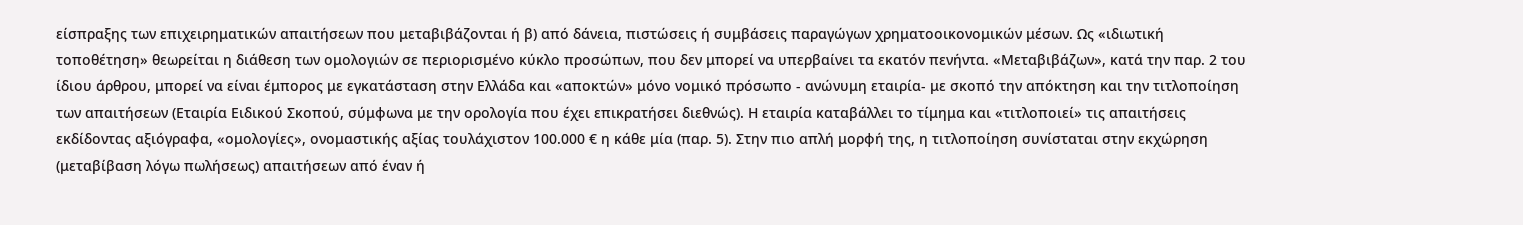είσπραξης των επιχειρηματικών απαιτήσεων που μεταβιβάζονται ή β) από δάνεια, πιστώσεις ή συμβάσεις παραγώγων χρηματοοικονομικών μέσων. Ως «ιδιωτική τοποθέτηση» θεωρείται η διάθεση των ομολογιών σε περιορισμένο κύκλο προσώπων, που δεν μπορεί να υπερβαίνει τα εκατόν πενήντα. «Μεταβιβάζων», κατά την παρ. 2 του ίδιου άρθρου, μπορεί να είναι έμπορος με εγκατάσταση στην Ελλάδα και «αποκτών» μόνο νομικό πρόσωπο - ανώνυμη εταιρία- με σκοπό την απόκτηση και την τιτλοποίηση των απαιτήσεων (Εταιρία Ειδικού Σκοπού, σύμφωνα με την ορολογία που έχει επικρατήσει διεθνώς). Η εταιρία καταβάλλει το τίμημα και «τιτλοποιεί» τις απαιτήσεις εκδίδοντας αξιόγραφα, «ομολογίες», ονομαστικής αξίας τουλάχιστον 100.000 € η κάθε μία (παρ. 5). Στην πιο απλή μορφή της, η τιτλοποίηση συνίσταται στην εκχώρηση (μεταβίβαση λόγω πωλήσεως) απαιτήσεων από έναν ή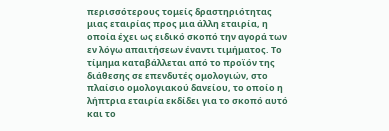περισσότερους τομείς δραστηριότητας μιας εταιρίας προς μια άλλη εταιρία, η οποία έχει ως ειδικό σκοπό την αγορά των εν λόγω απαιτήσεων έναντι τιμήματος. Το τίμημα καταβάλλεται από το προϊόν της διάθεσης σε επενδυτές ομολογιών, στο πλαίσιο ομολογιακού δανείου, το οποίο η λήπτρια εταιρία εκδίδει για το σκοπό αυτό και το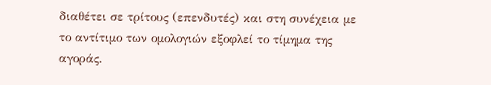διαθέτει σε τρίτους (επενδυτές) και στη συνέχεια με το αντίτιμο των ομολογιών εξοφλεί το τίμημα της αγοράς.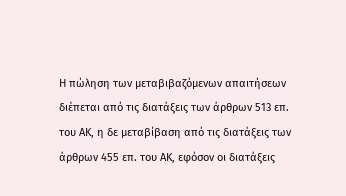Η πώληση των μεταβιβαζόμενων απαιτήσεων διέπεται από τις διατάξεις των άρθρων 513 επ. του ΑΚ, η δε μεταβίβαση από τις διατάξεις των άρθρων 455 επ. του ΑΚ, εφόσον οι διατάξεις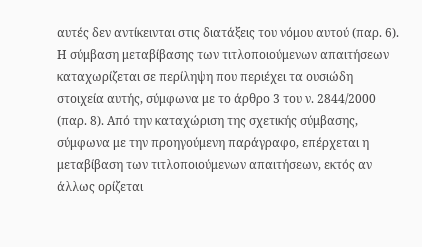αυτές δεν αντίκεινται στις διατάξεις του νόμου αυτού (παρ. 6). Η σύμβαση μεταβίβασης των τιτλοποιούμενων απαιτήσεων καταχωρίζεται σε περίληψη που περιέχει τα ουσιώδη στοιχεία αυτής, σύμφωνα με το άρθρο 3 του ν. 2844/2000 (παρ. 8). Από την καταχώριση της σχετικής σύμβασης, σύμφωνα με την προηγούμενη παράγραφο, επέρχεται η μεταβίβαση των τιτλοποιούμενων απαιτήσεων, εκτός αν άλλως ορίζεται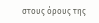στους όρους της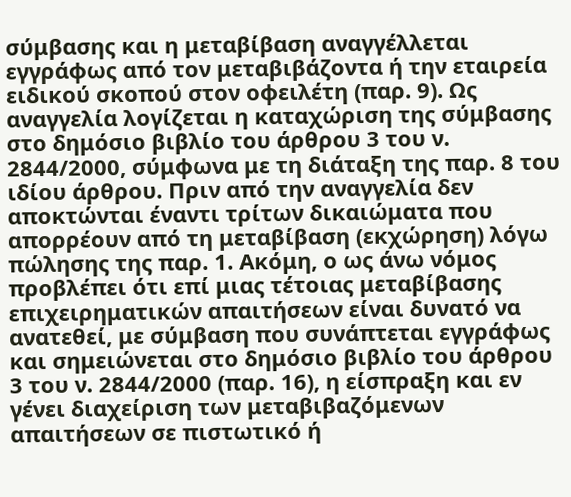σύμβασης και η μεταβίβαση αναγγέλλεται εγγράφως από τον μεταβιβάζοντα ή την εταιρεία ειδικού σκοπού στον οφειλέτη (παρ. 9). Ως αναγγελία λογίζεται η καταχώριση της σύμβασης στο δημόσιο βιβλίο του άρθρου 3 του ν. 2844/2000, σύμφωνα με τη διάταξη της παρ. 8 του ιδίου άρθρου. Πριν από την αναγγελία δεν αποκτώνται έναντι τρίτων δικαιώματα που απορρέουν από τη μεταβίβαση (εκχώρηση) λόγω πώλησης της παρ. 1. Ακόμη, ο ως άνω νόμος προβλέπει ότι επί μιας τέτοιας μεταβίβασης επιχειρηματικών απαιτήσεων είναι δυνατό να ανατεθεί, με σύμβαση που συνάπτεται εγγράφως και σημειώνεται στο δημόσιο βιβλίο του άρθρου 3 του ν. 2844/2000 (παρ. 16), η είσπραξη και εν γένει διαχείριση των μεταβιβαζόμενων απαιτήσεων σε πιστωτικό ή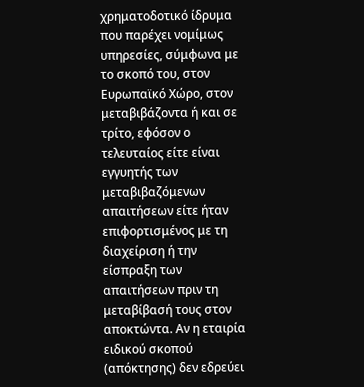χρηματοδοτικό ίδρυμα που παρέχει νομίμως υπηρεσίες, σύμφωνα με το σκοπό του, στον Ευρωπαϊκό Χώρο, στον μεταβιβάζοντα ή και σε τρίτο, εφόσον ο τελευταίος είτε είναι εγγυητής των μεταβιβαζόμενων απαιτήσεων είτε ήταν επιφορτισμένος με τη διαχείριση ή την είσπραξη των απαιτήσεων πριν τη μεταβίβασή τους στον αποκτώντα. Αν η εταιρία ειδικού σκοπού (απόκτησης) δεν εδρεύει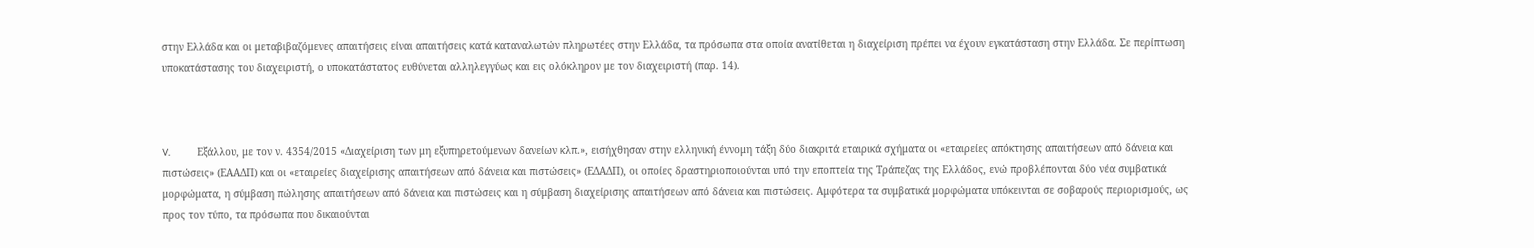στην Ελλάδα και οι μεταβιβαζόμενες απαιτήσεις είναι απαιτήσεις κατά καταναλωτών πληρωτέες στην Ελλάδα, τα πρόσωπα στα οποία ανατίθεται η διαχείριση πρέπει να έχουν εγκατάσταση στην Ελλάδα. Σε περίπτωση υποκατάστασης του διαχειριστή, ο υποκατάστατος ευθύνεται αλληλεγγύως και εις ολόκληρον με τον διαχειριστή (παρ. 14).



V.         Εξάλλου, με τον ν. 4354/2015 «Διαχείριση των μη εξυπηρετούμενων δανείων κλπ.», εισήχθησαν στην ελληνική έννομη τάξη δύο διακριτά εταιρικά σχήματα οι «εταιρείες απόκτησης απαιτήσεων από δάνεια και πιστώσεις» (ΕΑΑΔΠ) και οι «εταιρείες διαχείρισης απαιτήσεων από δάνεια και πιστώσεις» (ΕΔΑΔΠ), οι οποίες δραστηριοποιούνται υπό την εποπτεία της Τράπεζας της Ελλάδος, ενώ προβλέπονται δύο νέα συμβατικά μορφώματα, η σύμβαση πώλησης απαιτήσεων από δάνεια και πιστώσεις και η σύμβαση διαχείρισης απαιτήσεων από δάνεια και πιστώσεις. Αμφότερα τα συμβατικά μορφώματα υπόκεινται σε σοβαρούς περιορισμούς, ως προς τον τύπο, τα πρόσωπα που δικαιούνται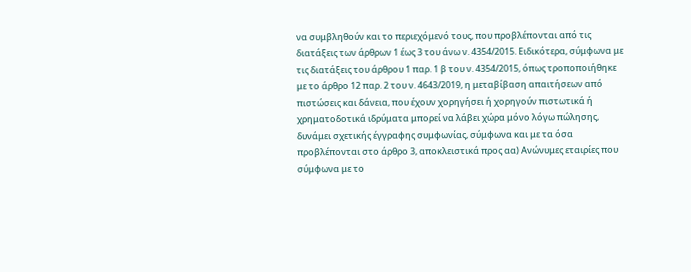να συμβληθούν και το περιεχόμενό τους, που προβλέπονται από τις διατάξεις των άρθρων 1 έως 3 του άνω ν. 4354/2015. Ειδικότερα, σύμφωνα με τις διατάξεις του άρθρου 1 παρ. 1 β του ν. 4354/2015, όπως τροποποιήθηκε με το άρθρο 12 παρ. 2 του ν. 4643/2019, η μεταβίβαση απαιτήσεων από πιστώσεις και δάνεια, που έχουν χορηγήσει ή χορηγούν πιστωτικά ή χρηματοδοτικά ιδρύματα μπορεί να λάβει χώρα μόνο λόγω πώλησης, δυνάμει σχετικής έγγραφης συμφωνίας, σύμφωνα και με τα όσα προβλέπονται στο άρθρο 3, αποκλειστικά προς αα) Ανώνυμες εταιρίες που σύμφωνα με το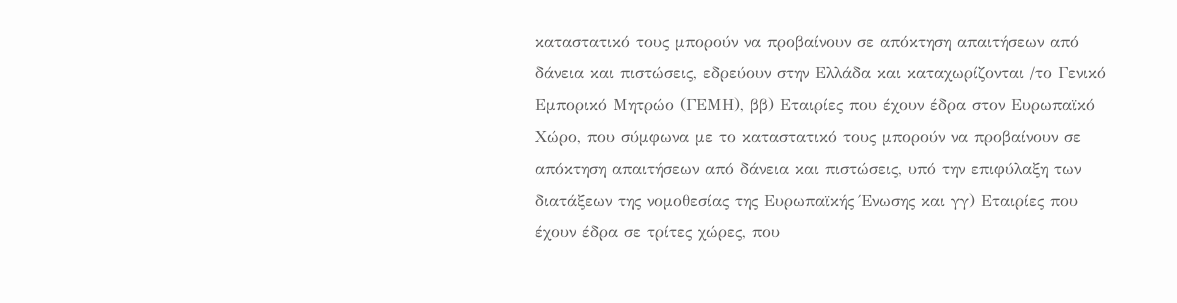καταστατικό τους μπορούν να προβαίνουν σε απόκτηση απαιτήσεων από δάνεια και πιστώσεις, εδρεύουν στην Ελλάδα και καταχωρίζονται /το Γενικό Εμπορικό Μητρώο (ΓΕΜΗ), ββ) Εταιρίες που έχουν έδρα στον Ευρωπαϊκό Χώρο, που σύμφωνα με το καταστατικό τους μπορούν να προβαίνουν σε απόκτηση απαιτήσεων από δάνεια και πιστώσεις, υπό την επιφύλαξη των διατάξεων της νομοθεσίας της Ευρωπαϊκής Ένωσης και γγ) Εταιρίες που έχουν έδρα σε τρίτες χώρες, που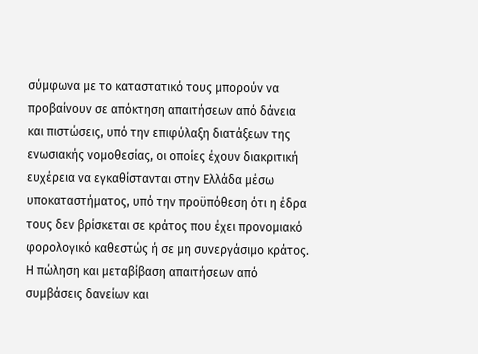σύμφωνα με το καταστατικό τους μπορούν να προβαίνουν σε απόκτηση απαιτήσεων από δάνεια και πιστώσεις, υπό την επιφύλαξη διατάξεων της ενωσιακής νομοθεσίας, οι οποίες έχουν διακριτική ευχέρεια να εγκαθίστανται στην Ελλάδα μέσω υποκαταστήματος, υπό την προϋπόθεση ότι η έδρα τους δεν βρίσκεται σε κράτος που έχει προνομιακό φορολογικό καθεστώς ή σε μη συνεργάσιμο κράτος. Η πώληση και μεταβίβαση απαιτήσεων από συμβάσεις δανείων και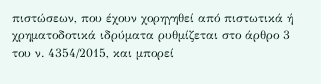πιστώσεων, που έχουν χορηγηθεί από πιστωτικά ή χρηματοδοτικά ιδρύματα ρυθμίζεται στο άρθρο 3 του ν. 4354/2015, και μπορεί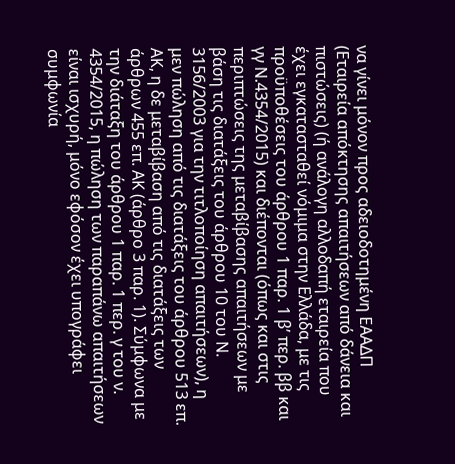να γίνει μόνον προς αδειοδοτημένη ΕΑΑΔΠ (Εταιρεία απόκτησης απαιτήσεων από δάνεια και πιστώσεις) (ή ανάλογη αλλοδαπή εταιρεία που έχει εγκατασταθεί νόμιμα στην Ελλάδα, με τις προϋποθέσεις του άρθρου 1 παρ. 1 β’ περ. ββ και γγ Ν.4354/2015) και διέπονται (όπως και στις περιπτώσεις της μεταβίβασης απαιτήσεων με βάση τις διατάξεις του άρθρου 10 του Ν. 3156/2003 για την τιτλοποίηση απαιτήσεων), η μεν πώληση από τις διατάξεις του άρθρου 513 επ. ΑΚ, η δε μεταβίβαση από τις διατάξεις των άρθρων 455 επ. ΑΚ (άρθρο 3 παρ. 1). Σύμφωνα με την διάταξη του άρθρου 1 παρ. 1 περ. γ του ν. 4354/2015, η πώληση των παραπάνω απαιτήσεων είναι ισχυρή, μόνο εφόσον έχει υπογράφει συμφωνία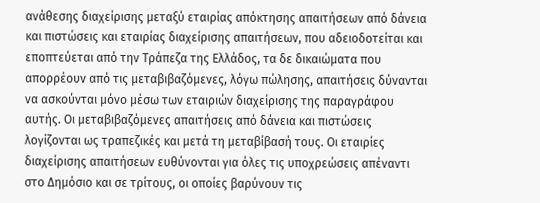ανάθεσης διαχείρισης μεταξύ εταιρίας απόκτησης απαιτήσεων από δάνεια και πιστώσεις και εταιρίας διαχείρισης απαιτήσεων, που αδειοδοτείται και εποπτεύεται από την Τράπεζα της Ελλάδος, τα δε δικαιώματα που απορρέουν από τις μεταβιβαζόμενες, λόγω πώλησης, απαιτήσεις δύνανται να ασκούνται μόνο μέσω των εταιριών διαχείρισης της παραγράφου αυτής. Οι μεταβιβαζόμενες απαιτήσεις από δάνεια και πιστώσεις λογίζονται ως τραπεζικές και μετά τη μεταβίβασή τους. Οι εταιρίες διαχείρισης απαιτήσεων ευθύνονται για όλες τις υποχρεώσεις απέναντι στο Δημόσιο και σε τρίτους, οι οποίες βαρύνουν τις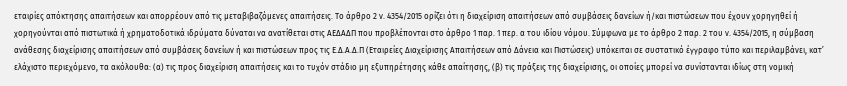εταιρίες απόκτησης απαιτήσεων και απορρέουν από τις μεταβιβαζόμενες απαιτήσεις. Το άρθρο 2 ν. 4354/2015 ορίζει ότι η διαχείριση απαιτήσεων από συμβάσεις δανείων ή/και πιστώσεων που έχουν χορηγηθεί ή χορηγούνται από πιστωτικά ή χρηματοδοτικά ιδρύματα δύναται να ανατίθεται στις ΑΕΔΑΔΠ που προβλέπονται στο άρθρο 1 παρ. 1 περ. α του ιδίου νόμου. Σύμφωνα με το άρθρο 2 παρ. 2 του ν. 4354/2015, η σύμβαση ανάθεσης διαχείρισης απαιτήσεων από συμβάσεις δανείων ή και πιστώσεων προς τις Ε.Δ.Α.Δ.Π (Εταιρείες Διαχείρισης Απαιτήσεων από Δάνεια και Πιστώσεις) υπόκειται σε συστατικό έγγραφο τύπο και περιλαμβάνει, κατ’ ελάχιστο περιεχόμενο, τα ακόλουθα: (α) τις προς διαχείριση απαιτήσεις και το τυχόν στάδιο μη εξυπηρέτησης κάθε απαίτησης, (β) τις πράξεις της διαχείρισης, οι οποίες μπορεί να συνίστανται ιδίως στη νομική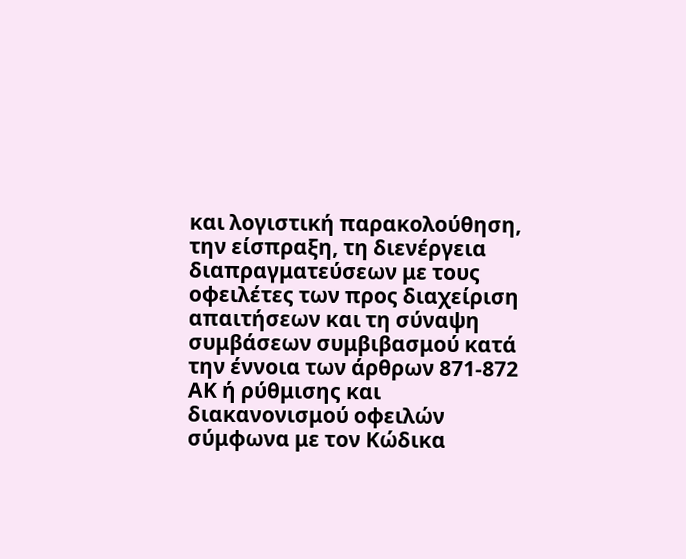και λογιστική παρακολούθηση, την είσπραξη, τη διενέργεια διαπραγματεύσεων με τους οφειλέτες των προς διαχείριση απαιτήσεων και τη σύναψη συμβάσεων συμβιβασμού κατά την έννοια των άρθρων 871-872 ΑΚ ή ρύθμισης και διακανονισμού οφειλών σύμφωνα με τον Κώδικα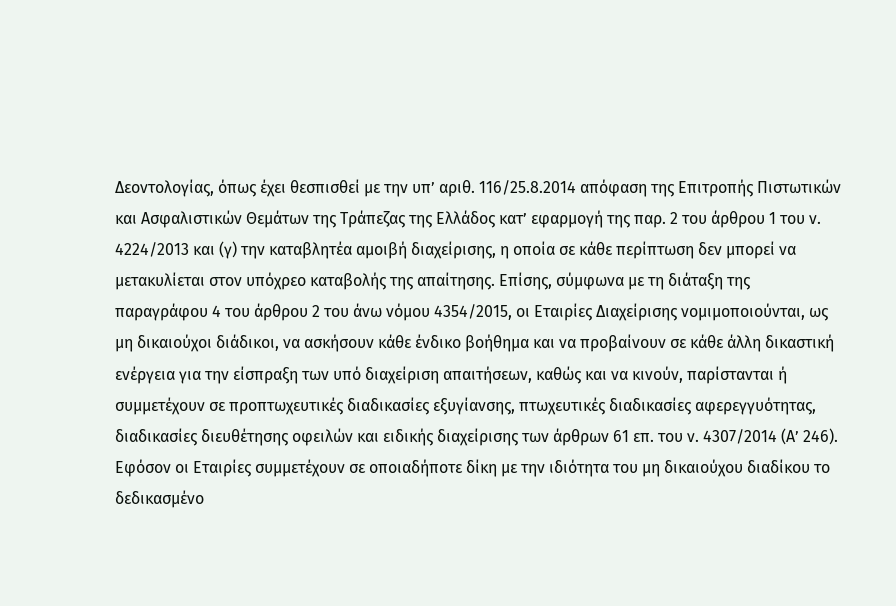Δεοντολογίας, όπως έχει θεσπισθεί με την υπ’ αριθ. 116/25.8.2014 απόφαση της Επιτροπής Πιστωτικών και Ασφαλιστικών Θεμάτων της Τράπεζας της Ελλάδος κατ’ εφαρμογή της παρ. 2 του άρθρου 1 του ν. 4224/2013 και (γ) την καταβλητέα αμοιβή διαχείρισης, η οποία σε κάθε περίπτωση δεν μπορεί να μετακυλίεται στον υπόχρεο καταβολής της απαίτησης. Επίσης, σύμφωνα με τη διάταξη της παραγράφου 4 του άρθρου 2 του άνω νόμου 4354/2015, οι Εταιρίες Διαχείρισης νομιμοποιούνται, ως μη δικαιούχοι διάδικοι, να ασκήσουν κάθε ένδικο βοήθημα και να προβαίνουν σε κάθε άλλη δικαστική ενέργεια για την είσπραξη των υπό διαχείριση απαιτήσεων, καθώς και να κινούν, παρίστανται ή συμμετέχουν σε προπτωχευτικές διαδικασίες εξυγίανσης, πτωχευτικές διαδικασίες αφερεγγυότητας, διαδικασίες διευθέτησης οφειλών και ειδικής διαχείρισης των άρθρων 61 επ. του ν. 4307/2014 (Α’ 246). Εφόσον οι Εταιρίες συμμετέχουν σε οποιαδήποτε δίκη με την ιδιότητα του μη δικαιούχου διαδίκου το δεδικασμένο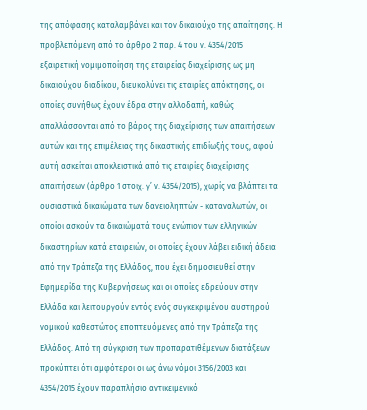της απόφασης καταλαμβάνει και τον δικαιούχο της απαίτησης. Η προβλεπόμενη από το άρθρο 2 παρ. 4 του ν. 4354/2015 εξαιρετική νομιμοποίηση της εταιρείας διαχείρισης ως μη δικαιούχου διαδίκου, διευκολύνει τις εταιρίες απόκτησης, οι οποίες συνήθως έχουν έδρα στην αλλοδαπή, καθώς απαλλάσσονται από το βάρος της διαχείρισης των απαιτήσεων αυτών και της επιμέλειας της δικαστικής επιδίωξής τους, αφού αυτή ασκείται αποκλειστικά από τις εταιρίες διαχείρισης απαιτήσεων (άρθρο 1 στοιχ. γ’ ν. 4354/2015), χωρίς να βλάπτει τα ουσιαστικά δικαιώματα των δανειοληπτών - καταναλωτών, οι οποίοι ασκούν τα δικαιώματά τους ενώπιον των ελληνικών δικαστηρίων κατά εταιρειών, οι οποίες έχουν λάβει ειδική άδεια από την Τράπεζα της Ελλάδος, που έχει δημοσιευθεί στην Εφημερίδα της Κυβερνήσεως και οι οποίες εδρεύουν στην Ελλάδα και λειτουργούν εντός ενός συγκεκριμένου αυστηρού νομικού καθεστώτος εποπτευόμενες από την Τράπεζα της Ελλάδος. Από τη σύγκριση των προπαρατιθέμενων διατάξεων προκύπτει ότι αμφότεροι οι ως άνω νόμοι 3156/2003 και 4354/2015 έχουν παραπλήσιο αντικειμενικό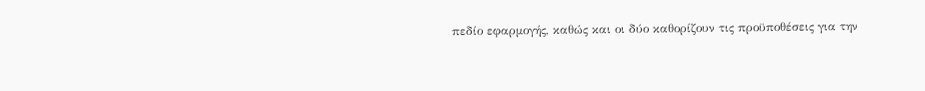πεδίο εφαρμογής, καθώς και οι δύο καθορίζουν τις προϋποθέσεις για την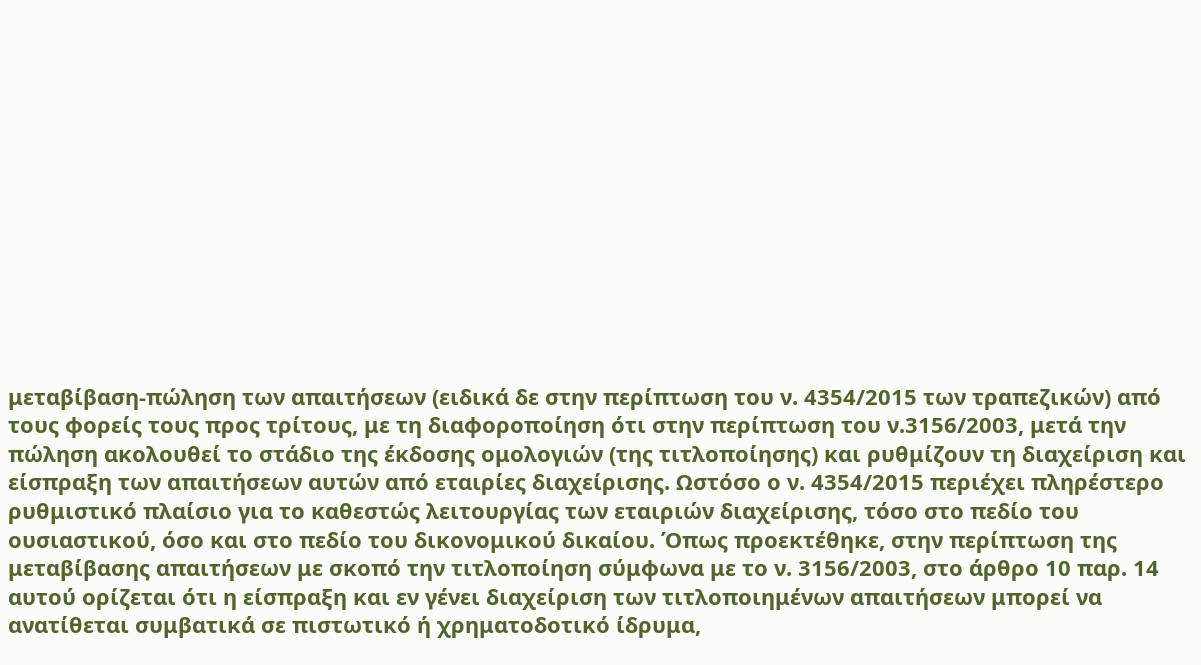μεταβίβαση-πώληση των απαιτήσεων (ειδικά δε στην περίπτωση του ν. 4354/2015 των τραπεζικών) από τους φορείς τους προς τρίτους, με τη διαφοροποίηση ότι στην περίπτωση του ν.3156/2003, μετά την πώληση ακολουθεί το στάδιο της έκδοσης ομολογιών (της τιτλοποίησης) και ρυθμίζουν τη διαχείριση και είσπραξη των απαιτήσεων αυτών από εταιρίες διαχείρισης. Ωστόσο ο ν. 4354/2015 περιέχει πληρέστερο ρυθμιστικό πλαίσιο για το καθεστώς λειτουργίας των εταιριών διαχείρισης, τόσο στο πεδίο του ουσιαστικού, όσο και στο πεδίο του δικονομικού δικαίου. Όπως προεκτέθηκε, στην περίπτωση της μεταβίβασης απαιτήσεων με σκοπό την τιτλοποίηση σύμφωνα με το ν. 3156/2003, στο άρθρο 10 παρ. 14 αυτού ορίζεται ότι η είσπραξη και εν γένει διαχείριση των τιτλοποιημένων απαιτήσεων μπορεί να ανατίθεται συμβατικά σε πιστωτικό ή χρηματοδοτικό ίδρυμα,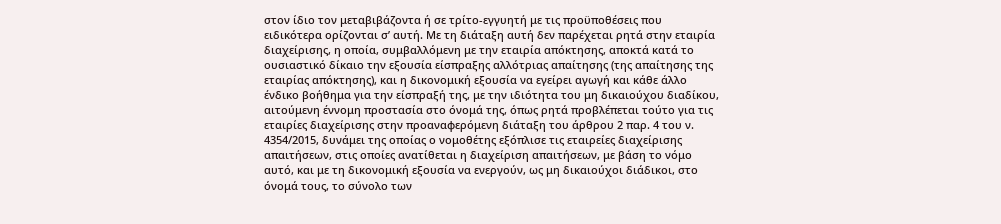στον ίδιο τον μεταβιβάζοντα ή σε τρίτο-εγγυητή με τις προϋποθέσεις που ειδικότερα ορίζονται σ’ αυτή. Με τη διάταξη αυτή δεν παρέχεται ρητά στην εταιρία διαχείρισης, η οποία, συμβαλλόμενη με την εταιρία απόκτησης, αποκτά κατά το ουσιαστικό δίκαιο την εξουσία είσπραξης αλλότριας απαίτησης (της απαίτησης της εταιρίας απόκτησης), και η δικονομική εξουσία να εγείρει αγωγή και κάθε άλλο ένδικο βοήθημα για την είσπραξή της, με την ιδιότητα του μη δικαιούχου διαδίκου, αιτούμενη έννομη προστασία στο όνομά της, όπως ρητά προβλέπεται τούτο για τις εταιρίες διαχείρισης στην προαναφερόμενη διάταξη του άρθρου 2 παρ. 4 του ν. 4354/2015, δυνάμει της οποίας ο νομοθέτης εξόπλισε τις εταιρείες διαχείρισης απαιτήσεων, στις οποίες ανατίθεται η διαχείριση απαιτήσεων, με βάση το νόμο αυτό, και με τη δικονομική εξουσία να ενεργούν, ως μη δικαιούχοι διάδικοι, στο όνομά τους, το σύνολο των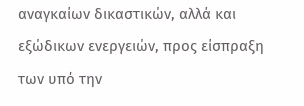αναγκαίων δικαστικών, αλλά και εξώδικων ενεργειών, προς είσπραξη των υπό την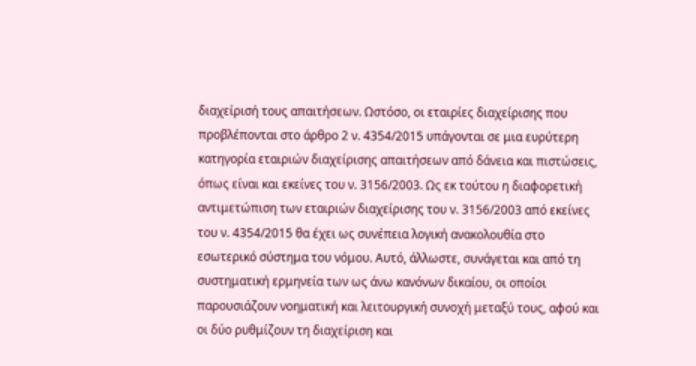διαχείρισή τους απαιτήσεων. Ωστόσο, οι εταιρίες διαχείρισης που προβλέπονται στο άρθρο 2 ν. 4354/2015 υπάγονται σε μια ευρύτερη κατηγορία εταιριών διαχείρισης απαιτήσεων από δάνεια και πιστώσεις, όπως είναι και εκείνες του ν. 3156/2003. Ως εκ τούτου η διαφορετική αντιμετώπιση των εταιριών διαχείρισης του ν. 3156/2003 από εκείνες του ν. 4354/2015 θα έχει ως συνέπεια λογική ανακολουθία στο εσωτερικό σύστημα του νόμου. Αυτό, άλλωστε, συνάγεται και από τη συστηματική ερμηνεία των ως άνω κανόνων δικαίου, οι οποίοι παρουσιάζουν νοηματική και λειτουργική συνοχή μεταξύ τους, αφού και οι δύο ρυθμίζουν τη διαχείριση και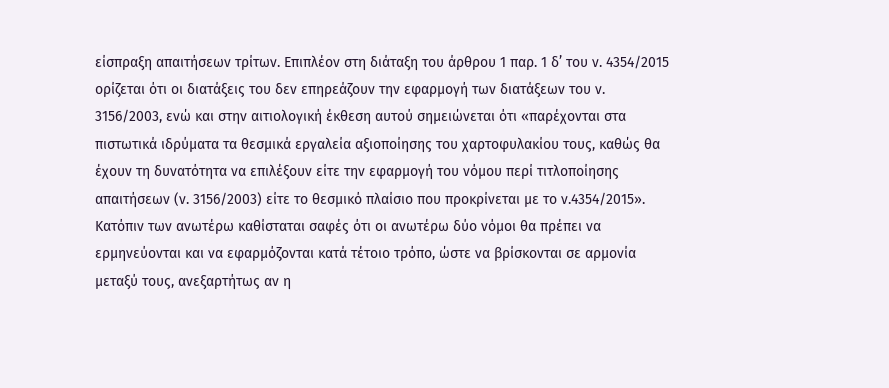είσπραξη απαιτήσεων τρίτων. Επιπλέον στη διάταξη του άρθρου 1 παρ. 1 δ’ του ν. 4354/2015 ορίζεται ότι οι διατάξεις του δεν επηρεάζουν την εφαρμογή των διατάξεων του ν. 3156/2003, ενώ και στην αιτιολογική έκθεση αυτού σημειώνεται ότι «παρέχονται στα πιστωτικά ιδρύματα τα θεσμικά εργαλεία αξιοποίησης του χαρτοφυλακίου τους, καθώς θα έχουν τη δυνατότητα να επιλέξουν είτε την εφαρμογή του νόμου περί τιτλοποίησης απαιτήσεων (ν. 3156/2003) είτε το θεσμικό πλαίσιο που προκρίνεται με το ν.4354/2015». Κατόπιν των ανωτέρω καθίσταται σαφές ότι οι ανωτέρω δύο νόμοι θα πρέπει να ερμηνεύονται και να εφαρμόζονται κατά τέτοιο τρόπο, ώστε να βρίσκονται σε αρμονία μεταξύ τους, ανεξαρτήτως αν η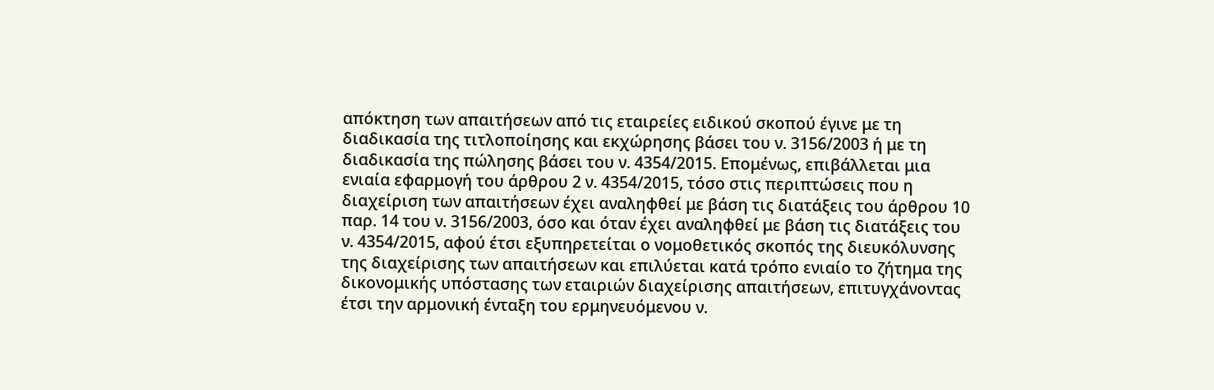απόκτηση των απαιτήσεων από τις εταιρείες ειδικού σκοπού έγινε με τη διαδικασία της τιτλοποίησης και εκχώρησης βάσει του ν. 3156/2003 ή με τη διαδικασία της πώλησης βάσει του ν. 4354/2015. Επομένως, επιβάλλεται μια ενιαία εφαρμογή του άρθρου 2 ν. 4354/2015, τόσο στις περιπτώσεις που η διαχείριση των απαιτήσεων έχει αναληφθεί με βάση τις διατάξεις του άρθρου 10 παρ. 14 του ν. 3156/2003, όσο και όταν έχει αναληφθεί με βάση τις διατάξεις του ν. 4354/2015, αφού έτσι εξυπηρετείται ο νομοθετικός σκοπός της διευκόλυνσης της διαχείρισης των απαιτήσεων και επιλύεται κατά τρόπο ενιαίο το ζήτημα της δικονομικής υπόστασης των εταιριών διαχείρισης απαιτήσεων, επιτυγχάνοντας έτσι την αρμονική ένταξη του ερμηνευόμενου ν.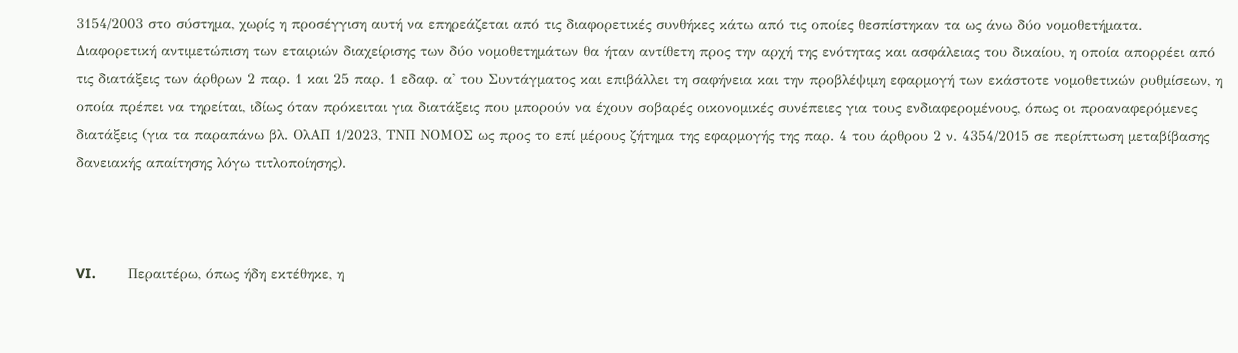3154/2003 στο σύστημα, χωρίς η προσέγγιση αυτή να επηρεάζεται από τις διαφορετικές συνθήκες κάτω από τις οποίες θεσπίστηκαν τα ως άνω δύο νομοθετήματα. Διαφορετική αντιμετώπιση των εταιριών διαχείρισης των δύο νομοθετημάτων θα ήταν αντίθετη προς την αρχή της ενότητας και ασφάλειας του δικαίου, η οποία απορρέει από τις διατάξεις των άρθρων 2 παρ. 1 και 25 παρ. 1 εδαφ. α' του Συντάγματος και επιβάλλει τη σαφήνεια και την προβλέψιμη εφαρμογή των εκάστοτε νομοθετικών ρυθμίσεων, η οποία πρέπει να τηρείται, ιδίως όταν πρόκειται για διατάξεις που μπορούν να έχουν σοβαρές οικονομικές συνέπειες για τους ενδιαφερομένους, όπως οι προαναφερόμενες διατάξεις (για τα παραπάνω βλ. ΟλΑΠ 1/2023, ΤΝΠ ΝΟΜΟΣ ως προς το επί μέρους ζήτημα της εφαρμογής της παρ. 4 του άρθρου 2 ν. 4354/2015 σε περίπτωση μεταβίβασης δανειακής απαίτησης λόγω τιτλοποίησης).



VI.        Περαιτέρω, όπως ήδη εκτέθηκε, η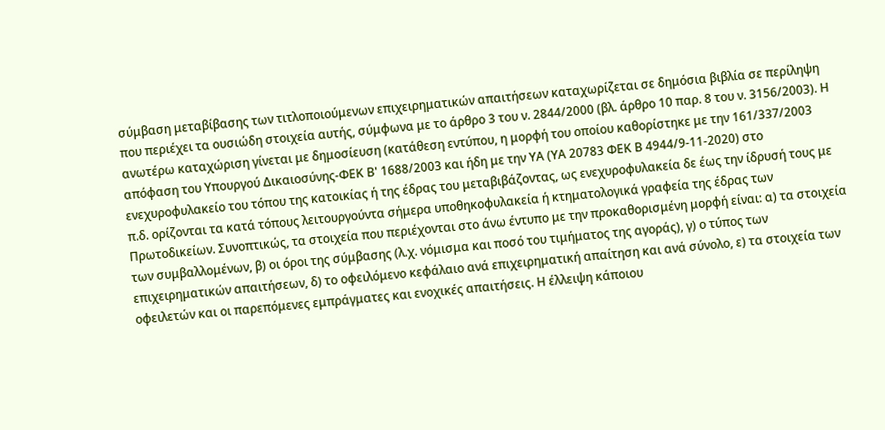σύμβαση μεταβίβασης των τιτλοποιούμενων επιχειρηματικών απαιτήσεων καταχωρίζεται σε δημόσια βιβλία σε περίληψη που περιέχει τα ουσιώδη στοιχεία αυτής, σύμφωνα με το άρθρο 3 του ν. 2844/2000 (βλ. άρθρο 10 παρ. 8 του ν. 3156/2003). Η ανωτέρω καταχώριση γίνεται με δημοσίευση (κατάθεση εντύπου, η μορφή του οποίου καθορίστηκε με την 161/337/2003 απόφαση του Υπουργού Δικαιοσύνης-ΦΕΚ Β' 1688/2003 και ήδη με την ΥΑ (ΥΑ 20783 ΦΕΚ Β 4944/9-11-2020) στο ενεχυροφυλακείο του τόπου της κατοικίας ή της έδρας του μεταβιβάζοντας, ως ενεχυροφυλακεία δε έως την ίδρυσή τους με π.δ. ορίζονται τα κατά τόπους λειτουργούντα σήμερα υποθηκοφυλακεία ή κτηματολογικά γραφεία της έδρας των Πρωτοδικείων. Συνοπτικώς, τα στοιχεία που περιέχονται στο άνω έντυπο με την προκαθορισμένη μορφή είναι: α) τα στοιχεία των συμβαλλομένων, β) οι όροι της σύμβασης (λ.χ. νόμισμα και ποσό του τιμήματος της αγοράς), γ) ο τύπος των επιχειρηματικών απαιτήσεων, δ) το οφειλόμενο κεφάλαιο ανά επιχειρηματική απαίτηση και ανά σύνολο, ε) τα στοιχεία των οφειλετών και οι παρεπόμενες εμπράγματες και ενοχικές απαιτήσεις. Η έλλειψη κάποιου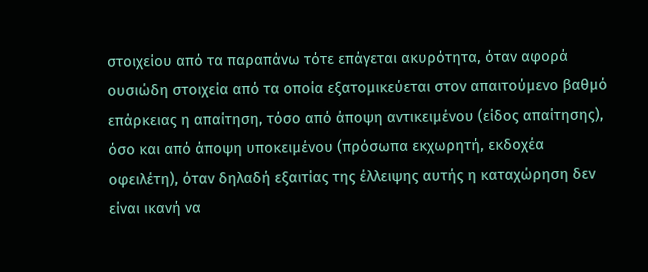στοιχείου από τα παραπάνω τότε επάγεται ακυρότητα, όταν αφορά ουσιώδη στοιχεία από τα οποία εξατομικεύεται στον απαιτούμενο βαθμό επάρκειας η απαίτηση, τόσο από άποψη αντικειμένου (είδος απαίτησης), όσο και από άποψη υποκειμένου (πρόσωπα εκχωρητή, εκδοχέα οφειλέτη), όταν δηλαδή εξαιτίας της έλλειψης αυτής η καταχώρηση δεν είναι ικανή να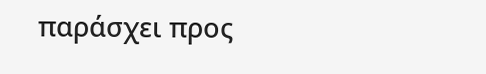παράσχει προς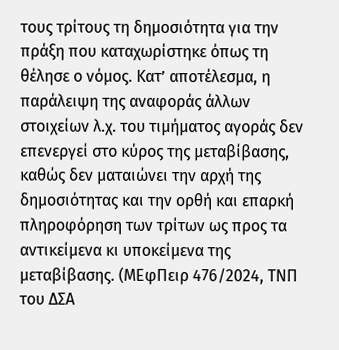τους τρίτους τη δημοσιότητα για την πράξη που καταχωρίστηκε όπως τη θέλησε ο νόμος. Κατ’ αποτέλεσμα, η παράλειψη της αναφοράς άλλων στοιχείων λ.χ. του τιμήματος αγοράς δεν επενεργεί στο κύρος της μεταβίβασης, καθώς δεν ματαιώνει την αρχή της δημοσιότητας και την ορθή και επαρκή πληροφόρηση των τρίτων ως προς τα αντικείμενα κι υποκείμενα της μεταβίβασης. (ΜΕφΠειρ 476/2024, ΤΝΠ του ΔΣΑ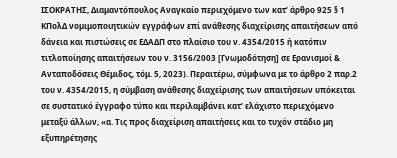ΙΣΟΚΡΑΤΗΣ, Διαμαντόπουλος Αναγκαίο περιεχόμενο των κατ’ άρθρο 925 § 1 ΚΠολΔ νομιμοποιητικών εγγράφων επί ανάθεσης διαχείρισης απαιτήσεων από δάνεια και πιστώσεις σε ΕΔΑΔΠ στο πλαίσιο του ν. 4354/2015 ή κατόπιν τιτλοποίησης απαιτήσεων του ν. 3156/2003 [Γνωμοδότηση] σε Ερανισμοί & Ανταποδόσεις Θέμιδος, τόμ. 5, 2023). Περαιτέρω, σύμφωνα με το άρθρο 2 παρ.2 του ν. 4354/2015, η σύμβαση ανάθεσης διαχείρισης των απαιτήσεων υπόκειται σε συστατικό έγγραφο τύπο και περιλαμβάνει κατ’ ελάχιστο περιεχόμενο μεταξύ άλλων, «α. Τις προς διαχείριση απαιτήσεις και το τυχόν στάδιο μη εξυπηρέτησης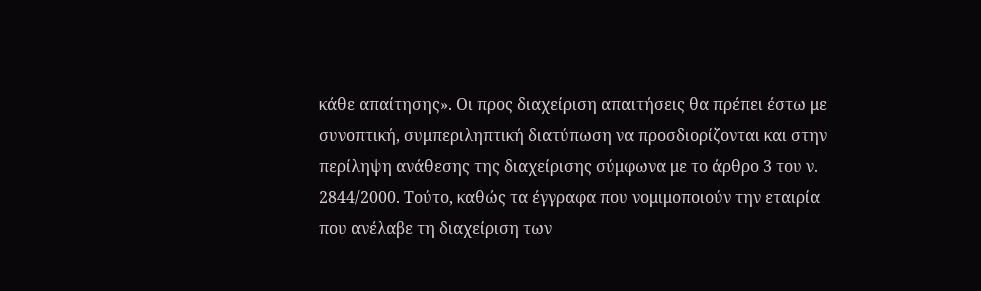κάθε απαίτησης». Οι προς διαχείριση απαιτήσεις θα πρέπει έστω με συνοπτική, συμπεριληπτική διατύπωση να προσδιορίζονται και στην περίληψη ανάθεσης της διαχείρισης σύμφωνα με το άρθρο 3 του ν. 2844/2000. Τούτο, καθώς τα έγγραφα που νομιμοποιούν την εταιρία που ανέλαβε τη διαχείριση των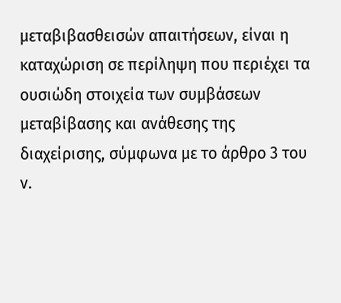μεταβιβασθεισών απαιτήσεων, είναι η καταχώριση σε περίληψη που περιέχει τα ουσιώδη στοιχεία των συμβάσεων μεταβίβασης και ανάθεσης της διαχείρισης, σύμφωνα με το άρθρο 3 του ν.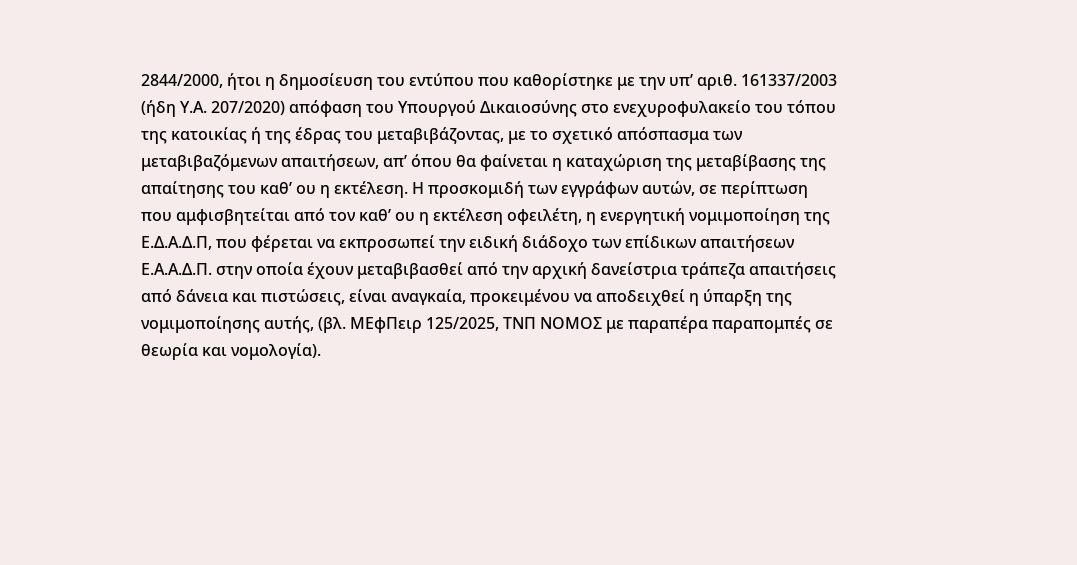2844/2000, ήτοι η δημοσίευση του εντύπου που καθορίστηκε με την υπ’ αριθ. 161337/2003 (ήδη Υ.Α. 207/2020) απόφαση του Υπουργού Δικαιοσύνης στο ενεχυροφυλακείο του τόπου της κατοικίας ή της έδρας του μεταβιβάζοντας, με το σχετικό απόσπασμα των μεταβιβαζόμενων απαιτήσεων, απ’ όπου θα φαίνεται η καταχώριση της μεταβίβασης της απαίτησης του καθ’ ου η εκτέλεση. Η προσκομιδή των εγγράφων αυτών, σε περίπτωση που αμφισβητείται από τον καθ’ ου η εκτέλεση οφειλέτη, η ενεργητική νομιμοποίηση της Ε.Δ.Α.Δ.Π, που φέρεται να εκπροσωπεί την ειδική διάδοχο των επίδικων απαιτήσεων Ε.Α.Α.Δ.Π. στην οποία έχουν μεταβιβασθεί από την αρχική δανείστρια τράπεζα απαιτήσεις από δάνεια και πιστώσεις, είναι αναγκαία, προκειμένου να αποδειχθεί η ύπαρξη της νομιμοποίησης αυτής, (βλ. ΜΕφΠειρ 125/2025, ΤΝΠ ΝΟΜΟΣ με παραπέρα παραπομπές σε θεωρία και νομολογία).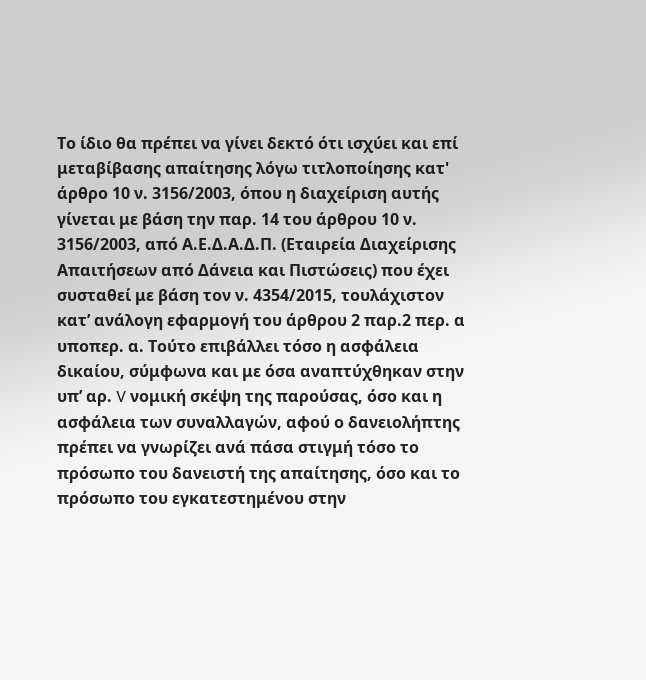Το ίδιο θα πρέπει να γίνει δεκτό ότι ισχύει και επί μεταβίβασης απαίτησης λόγω τιτλοποίησης κατ' άρθρο 10 ν. 3156/2003, όπου η διαχείριση αυτής γίνεται με βάση την παρ. 14 του άρθρου 10 ν. 3156/2003, από Α.Ε.Δ.Α.Δ.Π. (Εταιρεία Διαχείρισης Απαιτήσεων από Δάνεια και Πιστώσεις) που έχει συσταθεί με βάση τον ν. 4354/2015, τουλάχιστον κατ’ ανάλογη εφαρμογή του άρθρου 2 παρ.2 περ. α υποπερ. α. Τούτο επιβάλλει τόσο η ασφάλεια δικαίου, σύμφωνα και με όσα αναπτύχθηκαν στην υπ’ αρ. V νομική σκέψη της παρούσας, όσο και η ασφάλεια των συναλλαγών, αφού ο δανειολήπτης πρέπει να γνωρίζει ανά πάσα στιγμή τόσο το πρόσωπο του δανειστή της απαίτησης, όσο και το πρόσωπο του εγκατεστημένου στην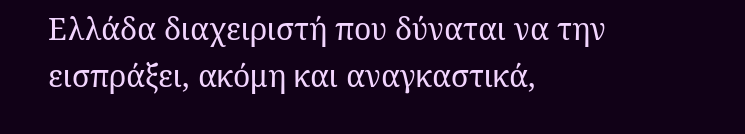Ελλάδα διαχειριστή που δύναται να την εισπράξει, ακόμη και αναγκαστικά,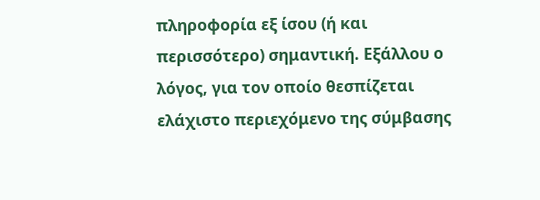πληροφορία εξ ίσου (ή και περισσότερο) σημαντική. Εξάλλου ο λόγος, για τον οποίο θεσπίζεται ελάχιστο περιεχόμενο της σύμβασης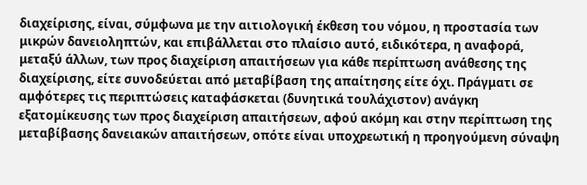διαχείρισης, είναι, σύμφωνα με την αιτιολογική έκθεση του νόμου, η προστασία των μικρών δανειοληπτών, και επιβάλλεται στο πλαίσιο αυτό, ειδικότερα, η αναφορά, μεταξύ άλλων, των προς διαχείριση απαιτήσεων για κάθε περίπτωση ανάθεσης της διαχείρισης, είτε συνοδεύεται από μεταβίβαση της απαίτησης είτε όχι. Πράγματι σε αμφότερες τις περιπτώσεις καταφάσκεται (δυνητικά τουλάχιστον) ανάγκη εξατομίκευσης των προς διαχείριση απαιτήσεων, αφού ακόμη και στην περίπτωση της μεταβίβασης δανειακών απαιτήσεων, οπότε είναι υποχρεωτική η προηγούμενη σύναψη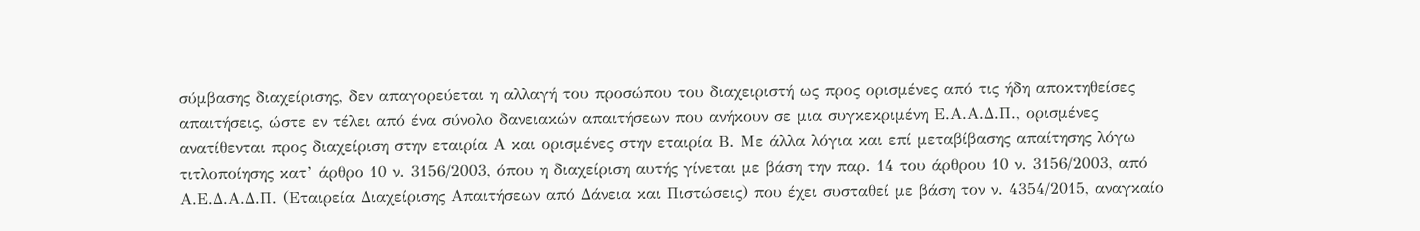σύμβασης διαχείρισης, δεν απαγορεύεται η αλλαγή του προσώπου του διαχειριστή ως προς ορισμένες από τις ήδη αποκτηθείσες απαιτήσεις, ώστε εν τέλει από ένα σύνολο δανειακών απαιτήσεων που ανήκουν σε μια συγκεκριμένη Ε.Α.Α.Δ.Π., ορισμένες ανατίθενται προς διαχείριση στην εταιρία Α και ορισμένες στην εταιρία Β. Με άλλα λόγια και επί μεταβίβασης απαίτησης λόγω τιτλοποίησης κατ’ άρθρο 10 ν. 3156/2003, όπου η διαχείριση αυτής γίνεται με βάση την παρ. 14 του άρθρου 10 ν. 3156/2003, από Α.Ε.Δ.Α.Δ.Π. (Εταιρεία Διαχείρισης Απαιτήσεων από Δάνεια και Πιστώσεις) που έχει συσταθεί με βάση τον ν. 4354/2015, αναγκαίο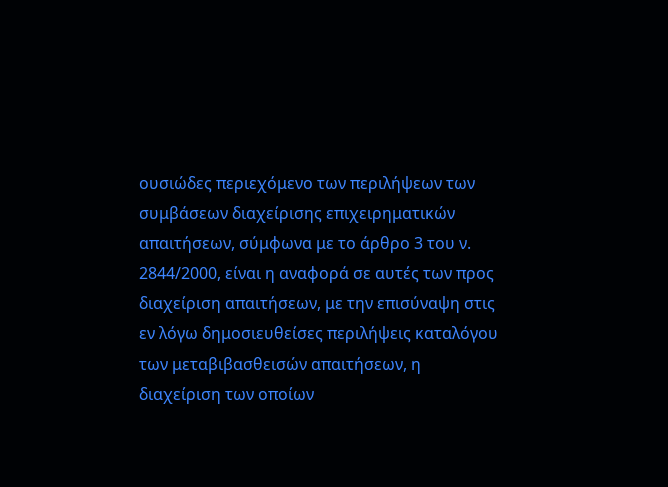ουσιώδες περιεχόμενο των περιλήψεων των συμβάσεων διαχείρισης επιχειρηματικών απαιτήσεων, σύμφωνα με το άρθρο 3 του ν. 2844/2000, είναι η αναφορά σε αυτές των προς διαχείριση απαιτήσεων, με την επισύναψη στις εν λόγω δημοσιευθείσες περιλήψεις καταλόγου των μεταβιβασθεισών απαιτήσεων, η διαχείριση των οποίων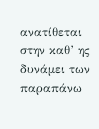ανατίθεται στην καθ’ ης δυνάμει των παραπάνω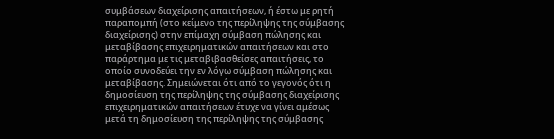συμβάσεων διαχείρισης απαιτήσεων, ή έστω με ρητή παραπομπή (στο κείμενο της περίληψης της σύμβασης διαχείρισης) στην επίμαχη σύμβαση πώλησης και μεταβίβασης επιχειρηματικών απαιτήσεων και στο παράρτημα με τις μεταβιβασθείσες απαιτήσεις, το οποίο συνοδεύει την εν λόγω σύμβαση πώλησης και μεταβίβασης. Σημειώνεται ότι από το γεγονός ότι η δημοσίευση της περίληψης της σύμβασης διαχείρισης επιχειρηματικών απαιτήσεων έτυχε να γίνει αμέσως μετά τη δημοσίευση της περίληψης της σύμβασης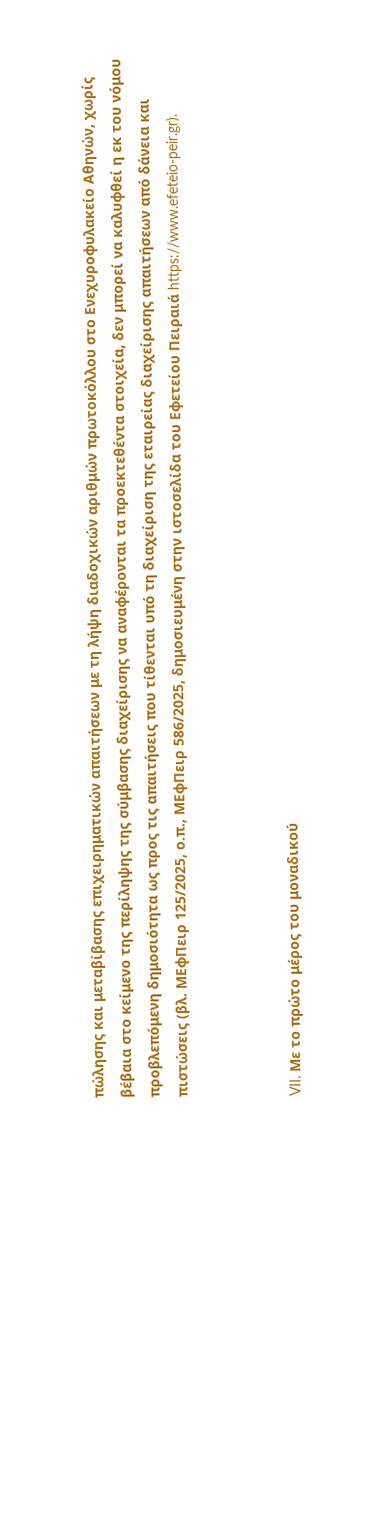πώλησης και μεταβίβασης επιχειρηματικών απαιτήσεων με τη λήψη διαδοχικών αριθμών πρωτοκόλλου στο Ενεχυροφυλακείο Αθηνών, χωρίς βέβαια στο κείμενο της περίληψης της σύμβασης διαχείρισης να αναφέρονται τα προεκτεθέντα στοιχεία, δεν μπορεί να καλυφθεί η εκ του νόμου προβλεπόμενη δημοσιότητα ως προς τις απαιτήσεις που τίθενται υπό τη διαχείριση της εταιρείας διαχείρισης απαιτήσεων από δάνεια και πιστώσεις (βλ. ΜΕφΠειρ 125/2025, ο.π., ΜΕφΠειρ 586/2025, δημοσιευμένη στην ιστοσελίδα του Εφετείου Πειραιά https://www.efeteio-peir.gr).



VII. Με το πρώτο μέρος του μοναδικού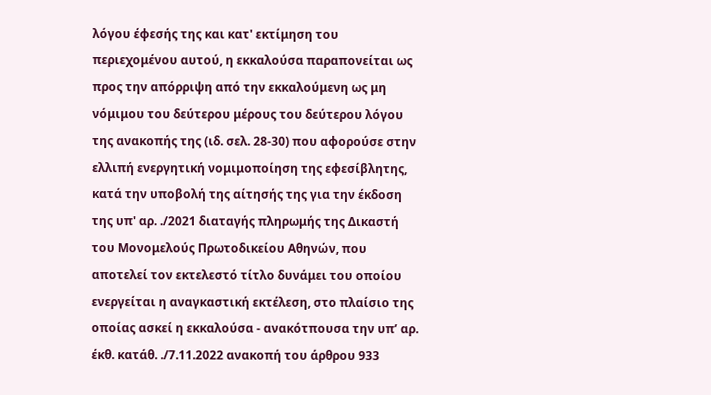λόγου έφεσής της και κατ' εκτίμηση του περιεχομένου αυτού, η εκκαλούσα παραπονείται ως προς την απόρριψη από την εκκαλούμενη ως μη νόμιμου του δεύτερου μέρους του δεύτερου λόγου της ανακοπής της (ιδ. σελ. 28-30) που αφορούσε στην ελλιπή ενεργητική νομιμοποίηση της εφεσίβλητης, κατά την υποβολή της αίτησής της για την έκδοση της υπ' αρ. ./2021 διαταγής πληρωμής της Δικαστή του Μονομελούς Πρωτοδικείου Αθηνών, που αποτελεί τον εκτελεστό τίτλο δυνάμει του οποίου ενεργείται η αναγκαστική εκτέλεση, στο πλαίσιο της οποίας ασκεί η εκκαλούσα - ανακότπουσα την υπ’ αρ. έκθ. κατάθ. ./7.11.2022 ανακοπή του άρθρου 933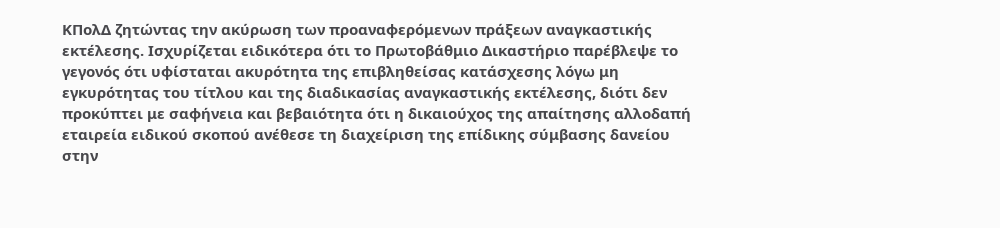ΚΠολΔ ζητώντας την ακύρωση των προαναφερόμενων πράξεων αναγκαστικής εκτέλεσης. Ισχυρίζεται ειδικότερα ότι το Πρωτοβάθμιο Δικαστήριο παρέβλεψε το γεγονός ότι υφίσταται ακυρότητα της επιβληθείσας κατάσχεσης λόγω μη εγκυρότητας του τίτλου και της διαδικασίας αναγκαστικής εκτέλεσης, διότι δεν προκύπτει με σαφήνεια και βεβαιότητα ότι η δικαιούχος της απαίτησης αλλοδαπή εταιρεία ειδικού σκοπού ανέθεσε τη διαχείριση της επίδικης σύμβασης δανείου στην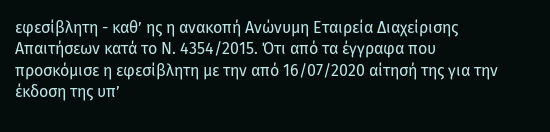εφεσίβλητη - καθ’ ης η ανακοπή Ανώνυμη Εταιρεία Διαχείρισης Απαιτήσεων κατά το Ν. 4354/2015. Ότι από τα έγγραφα που προσκόμισε η εφεσίβλητη με την από 16/07/2020 αίτησή της για την έκδοση της υπ’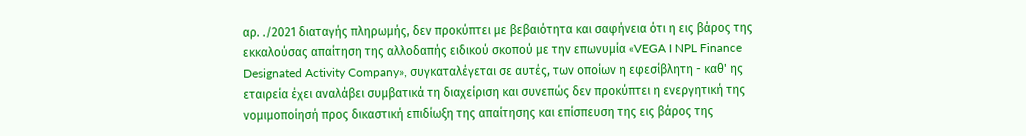αρ. ./2021 διαταγής πληρωμής, δεν προκύπτει με βεβαιότητα και σαφήνεια ότι η εις βάρος της εκκαλούσας απαίτηση της αλλοδαπής ειδικού σκοπού με την επωνυμία «VEGA I NPL Finance Designated Activity Company», συγκαταλέγεται σε αυτές, των οποίων η εφεσίβλητη - καθ' ης εταιρεία έχει αναλάβει συμβατικά τη διαχείριση και συνεπώς δεν προκύπτει η ενεργητική της νομιμοποίησή προς δικαστική επιδίωξη της απαίτησης και επίσπευση της εις βάρος της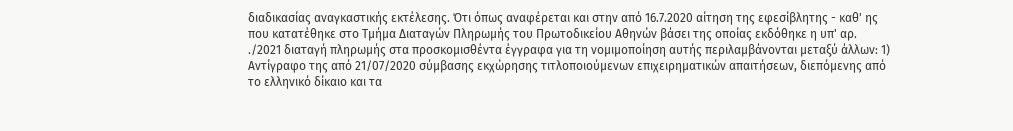διαδικασίας αναγκαστικής εκτέλεσης. Ότι όπως αναφέρεται και στην από 16.7.2020 αίτηση της εφεσίβλητης - καθ' ης που κατατέθηκε στο Τμήμα Διαταγών Πληρωμής του Πρωτοδικείου Αθηνών βάσει της οποίας εκδόθηκε η υπ' αρ. ./2021 διαταγή πληρωμής στα προσκομισθέντα έγγραφα για τη νομιμοποίηση αυτής περιλαμβάνονται μεταξύ άλλων: 1) Αντίγραφο της από 21/07/2020 σύμβασης εκχώρησης τιτλοποιούμενων επιχειρηματικών απαιτήσεων, διεπόμενης από το ελληνικό δίκαιο και τα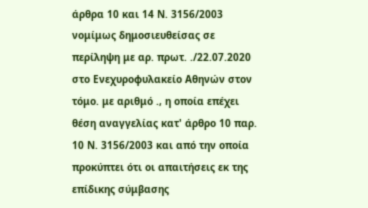άρθρα 10 και 14 Ν. 3156/2003 νομίμως δημοσιευθείσας σε περίληψη με αρ. πρωτ. ./22.07.2020 στο Ενεχυροφυλακείο Αθηνών στον τόμο. με αριθμό ., η οποία επέχει θέση αναγγελίας κατ' άρθρο 10 παρ. 10 Ν. 3156/2003 και από την οποία προκύπτει ότι οι απαιτήσεις εκ της επίδικης σύμβασης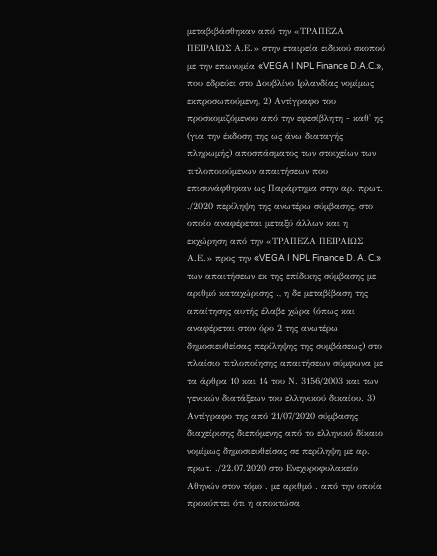μεταβιβάσθηκαν από την «ΤΡΑΠΕΖΑ ΠΕΙΡΑΙΩΣ Α.Ε.» στην εταιρεία ειδικού σκοπού με την επωνυμία «VEGA I NPL Finance D.A.C.», που εδρεύει στο Δουβλίνο Ιρλανδίας νομίμως εκπροσωπούμενη, 2) Αντίγραφο του προσκομιζόμενου από την εφεσίβλητη - καθ' ης (για την έκδοση της ως άνω διαταγής πληρωμής) αποσπάσματος των στοιχείων των τιτλοποιούμενων απαιτήσεων που επισυνάφθηκαν ως Παράρτημα στην αρ. πρωτ. ./2020 περίληψη της ανωτέρω σύμβασης, στο οποίο αναφέρεται μεταξύ άλλων και η εκχώρηση από την «ΤΡΑΠΕΖΑ ΠΕΙΡΑΙΩΣ Α.Ε.» προς την «VEGA I NPL Finance D. A. C.» των απαιτήσεων εκ της επίδικης σύμβασης με αριθμό καταχώρισης ., η δε μεταβίβαση της απαίτησης αυτής έλαβε χώρα (όπως και αναφέρεται στον όρο 2 της ανωτέρω δημοσιευθείσας περίληψης της συμβάσεως) στο πλαίσιο τιτλοποίησης απαιτήσεων σύμφωνα με τα άρθρα 10 και 14 του Ν. 3156/2003 και των γενικών διατάξεων του ελληνικού δικαίου. 3) Αντίγραφο της από 21/07/2020 σύμβασης διαχείρισης διεπόμενης από το ελληνικό δίκαιο νομίμως δημοσιευθείσας σε περίληψη με αρ. πρωτ. ./22.07.2020 στο Ενεχυροφυλακείο Αθηνών στον τόμο . με αριθμό . από την οποία προκύπτει ότι η αποκτώσα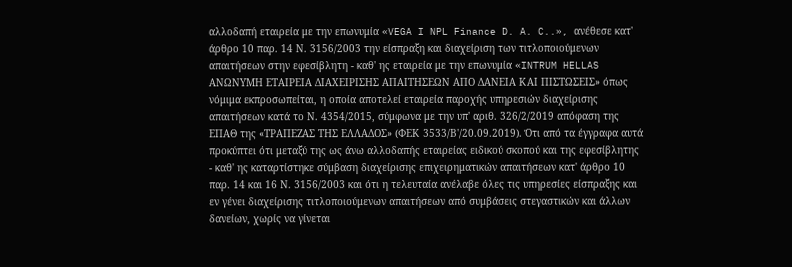αλλοδαπή εταιρεία με την επωνυμία «VEGA I NPL Finance D. A. C..», ανέθεσε κατ' άρθρο 10 παρ. 14 Ν. 3156/2003 την είσπραξη και διαχείριση των τιτλοποιούμενων απαιτήσεων στην εφεσίβλητη - καθ' ης εταιρεία με την επωνυμία «INTRUM HELLAS ΑΝΩΝΥΜΗ ΕΤΑΙΡΕΙΑ ΔΙΑΧΕΙΡΙΣΗΣ ΑΠΑΙΤΗΣΕΩΝ ΑΠΟ ΔΑΝΕΙΑ ΚΑΙ ΠΙΣΤΩΣΕΙΣ» όπως νόμιμα εκπροσωπείται, η οποία αποτελεί εταιρεία παροχής υπηρεσιών διαχείρισης απαιτήσεων κατά το Ν. 4354/2015, σύμφωνα με την υπ' αριθ. 326/2/2019 απόφαση της ΕΠΑΘ της «ΤΡΑΠΕΖΑΣ ΤΗΣ ΕΛΛΑΔΟΣ» (ΦΕΚ 3533/Β'/20.09.2019). Ότι από τα έγγραφα αυτά προκύπτει ότι μεταξύ της ως άνω αλλοδαπής εταιρείας ειδικού σκοπού και της εφεσίβλητης - καθ' ης καταρτίστηκε σύμβαση διαχείρισης επιχειρηματικών απαιτήσεων κατ' άρθρο 10 παρ. 14 και 16 Ν. 3156/2003 και ότι η τελευταία ανέλαβε όλες τις υπηρεσίες είσπραξης και εν γένει διαχείρισης τιτλοποιούμενων απαιτήσεων από συμβάσεις στεγαστικών και άλλων δανείων, χωρίς να γίνεται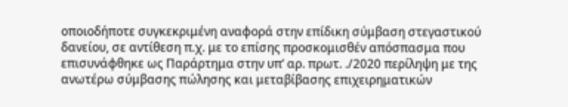οποιοδήποτε συγκεκριμένη αναφορά στην επίδικη σύμβαση στεγαστικού δανείου, σε αντίθεση π.χ. με το επίσης προσκομισθέν απόσπασμα που επισυνάφθηκε ως Παράρτημα στην υπ’ αρ. πρωτ. ./2020 περίληψη με της ανωτέρω σύμβασης πώλησης και μεταβίβασης επιχειρηματικών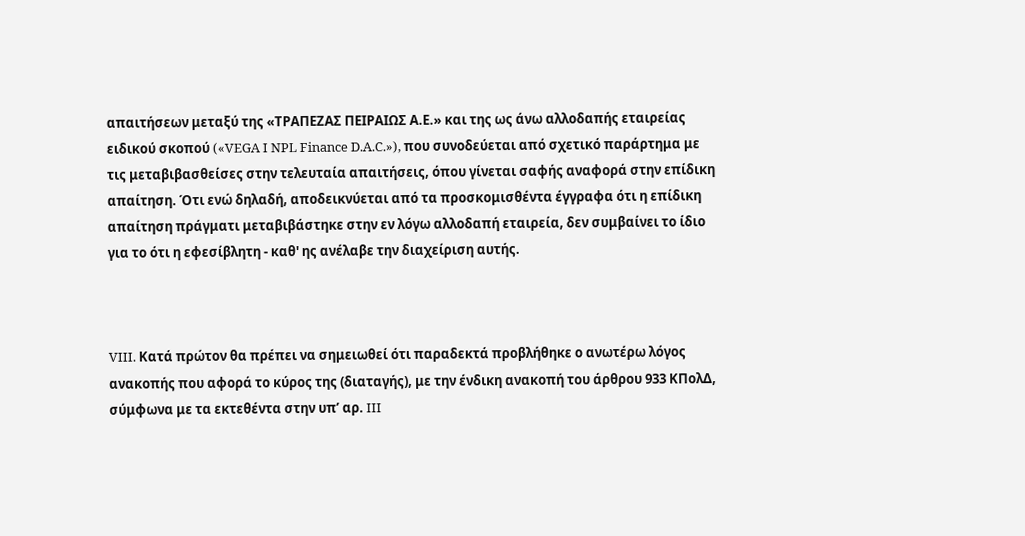απαιτήσεων μεταξύ της «ΤΡΑΠΕΖΑΣ ΠΕΙΡΑΙΩΣ Α.Ε.» και της ως άνω αλλοδαπής εταιρείας ειδικού σκοπού («VEGA I NPL Finance D.A.C.»), που συνοδεύεται από σχετικό παράρτημα με τις μεταβιβασθείσες στην τελευταία απαιτήσεις, όπου γίνεται σαφής αναφορά στην επίδικη απαίτηση. Ότι ενώ δηλαδή, αποδεικνύεται από τα προσκομισθέντα έγγραφα ότι η επίδικη απαίτηση πράγματι μεταβιβάστηκε στην εν λόγω αλλοδαπή εταιρεία, δεν συμβαίνει το ίδιο για το ότι η εφεσίβλητη - καθ' ης ανέλαβε την διαχείριση αυτής.



VIII. Κατά πρώτον θα πρέπει να σημειωθεί ότι παραδεκτά προβλήθηκε ο ανωτέρω λόγος ανακοπής που αφορά το κύρος της (διαταγής), με την ένδικη ανακοπή του άρθρου 933 ΚΠολΔ, σύμφωνα με τα εκτεθέντα στην υπ’ αρ. III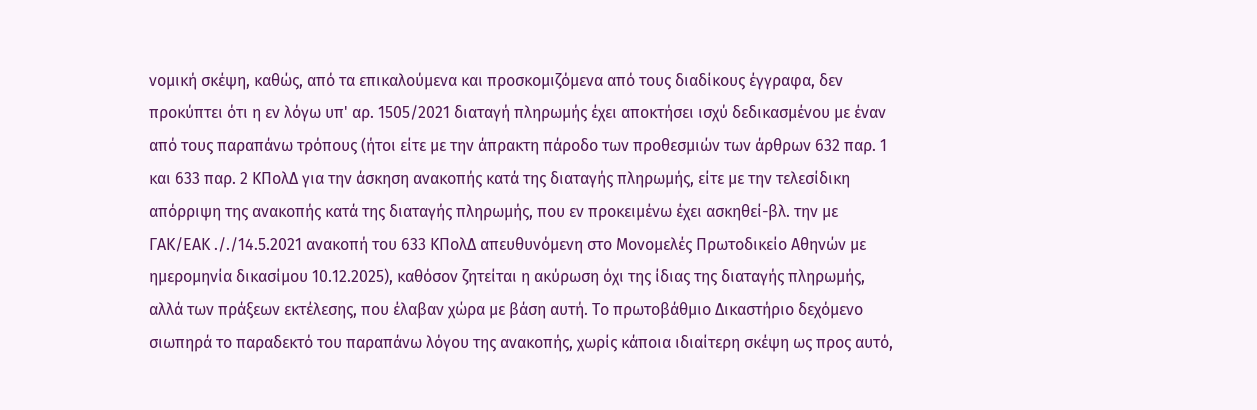νομική σκέψη, καθώς, από τα επικαλούμενα και προσκομιζόμενα από τους διαδίκους έγγραφα, δεν προκύπτει ότι η εν λόγω υπ' αρ. 1505/2021 διαταγή πληρωμής έχει αποκτήσει ισχύ δεδικασμένου με έναν από τους παραπάνω τρόπους (ήτοι είτε με την άπρακτη πάροδο των προθεσμιών των άρθρων 632 παρ. 1 και 633 παρ. 2 ΚΠολΔ για την άσκηση ανακοπής κατά της διαταγής πληρωμής, είτε με την τελεσίδικη απόρριψη της ανακοπής κατά της διαταγής πληρωμής, που εν προκειμένω έχει ασκηθεί-βλ. την με ΓΑΚ/ΕΑΚ ././14.5.2021 ανακοπή του 633 ΚΠολΔ απευθυνόμενη στο Μονομελές Πρωτοδικείο Αθηνών με ημερομηνία δικασίμου 10.12.2025), καθόσον ζητείται η ακύρωση όχι της ίδιας της διαταγής πληρωμής, αλλά των πράξεων εκτέλεσης, που έλαβαν χώρα με βάση αυτή. Το πρωτοβάθμιο Δικαστήριο δεχόμενο σιωπηρά το παραδεκτό του παραπάνω λόγου της ανακοπής, χωρίς κάποια ιδιαίτερη σκέψη ως προς αυτό,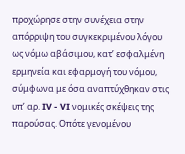προχώρησε στην συνέχεια στην απόρριψη του συγκεκριμένου λόγου ως νόμω αβάσιμου, κατ’ εσφαλμένη ερμηνεία και εφαρμογή του νόμου, σύμφωνα με όσα αναπτύχθηκαν στις υπ’ αρ. IV - VI νομικές σκέψεις της παρούσας. Οπότε γενομένου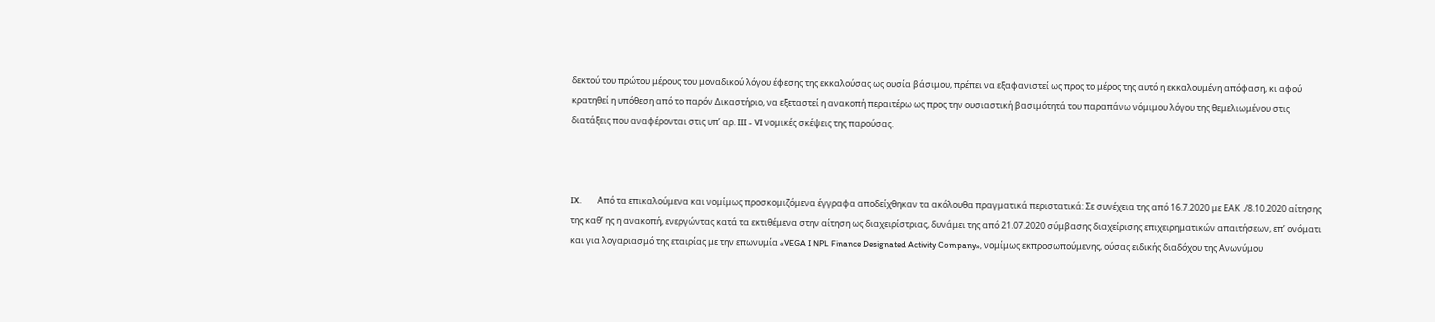δεκτού του πρώτου μέρους του μοναδικού λόγου έφεσης της εκκαλούσας ως ουσία βάσιμου, πρέπει να εξαφανιστεί ως προς το μέρος της αυτό η εκκαλουμένη απόφαση, κι αφού κρατηθεί η υπόθεση από το παρόν Δικαστήριο, να εξεταστεί η ανακοπή περαιτέρω ως προς την ουσιαστική βασιμότητά του παραπάνω νόμιμου λόγου της θεμελιωμένου στις διατάξεις που αναφέρονται στις υπ’ αρ. III - VI νομικές σκέψεις της παρούσας.



IX.        Από τα επικαλούμενα και νομίμως προσκομιζόμενα έγγραφα αποδείχθηκαν τα ακόλουθα πραγματικά περιστατικά: Σε συνέχεια της από 16.7.2020 με ΕΑΚ ./8.10.2020 αίτησης της καθ’ ης η ανακοπή, ενεργώντας κατά τα εκτιθέμενα στην αίτηση ως διαχειρίστριας, δυνάμει της από 21.07.2020 σύμβασης διαχείρισης επιχειρηματικών απαιτήσεων, επ’ ονόματι και για λογαριασμό της εταιρίας με την επωνυμία «VEGA I NPL Finance Designated Activity Company», νομίμως εκπροσωπούμενης, ούσας ειδικής διαδόχου της Ανωνύμου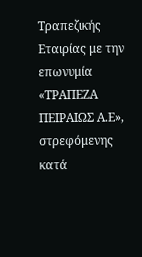Τραπεζικής Εταιρίας με την επωνυμία «ΤΡΑΠΕΖΑ ΠΕΙΡΑΙΩΣ Α.Ε», στρεφόμενης κατά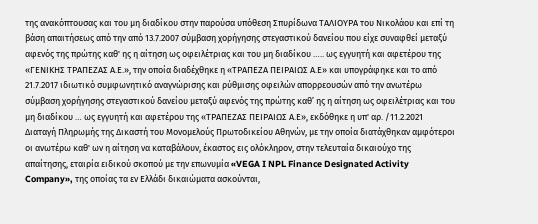της ανακόπτουσας και του μη διαδίκου στην παρούσα υπόθεση Σπυρίδωνα ΤΑΛΙΟΥΡΑ του Νικολάου και επί τη βάση απαιτήσεως από την από 13.7.2007 σύμβαση χορήγησης στεγαστικού δανείου που είχε συναφθεί μεταξύ αφενός της πρώτης καθ' ης η αίτηση ως οφειλέτριας και του μη διαδίκου ….. ως εγγυητή και αφετέρου της «ΓΕΝΙΚΗΣ ΤΡΑΠΕΖΑΣ Α.Ε.», την οποία διαδέχθηκε η «ΤΡΑΠΕΖΑ ΠΕΙΡΑΙΩΣ Α.Ε» και υπογράφηκε και το από 21.7.2017 ιδιωτικό συμφωνητικό αναγνώρισης και ρύθμισης οφειλών απορρεουσών από την ανωτέρω σύμβαση χορήγησης στεγαστικού δανείου μεταξύ αφενός της πρώτης καθ’ ης η αίτηση ως οφειλέτριας και του μη διαδίκου … ως εγγυητή και αφετέρου της «ΤΡΑΠΕΖΑΣ ΠΕΙΡΑΙΩΣ Α.Ε», εκδόθηκε η υπ' αρ. /11.2.2021 Διαταγή Πληρωμής της Δικαστή του Μονομελούς Πρωτοδικείου Αθηνών, με την οποία διατάχθηκαν αμφότεροι οι ανωτέρω καθ' ων η αίτηση να καταβάλουν, έκαστος εις ολόκληρον, στην τελευταία δικαιούχο της απαίτησης, εταιρία ειδικού σκοπού με την επωνυμία «VEGA I NPL Finance Designated Activity Company», της οποίας τα εν Ελλάδι δικαιώματα ασκούνται,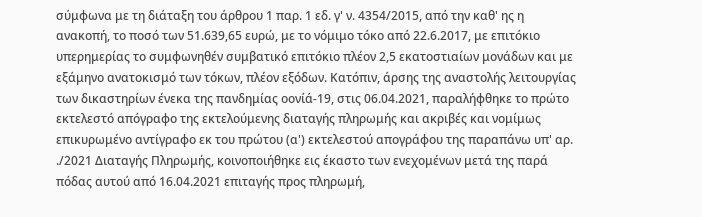σύμφωνα με τη διάταξη του άρθρου 1 παρ. 1 εδ. γ' ν. 4354/2015, από την καθ' ης η ανακοπή, το ποσό των 51.639,65 ευρώ, με το νόμιμο τόκο από 22.6.2017, με επιτόκιο υπερημερίας το συμφωνηθέν συμβατικό επιτόκιο πλέον 2,5 εκατοστιαίων μονάδων και με εξάμηνο ανατοκισμό των τόκων, πλέον εξόδων. Κατόπιν, άρσης της αναστολής λειτουργίας των δικαστηρίων ένεκα της πανδημίας οονίά-19, στις 06.04.2021, παραλήφθηκε το πρώτο εκτελεστό απόγραφο της εκτελούμενης διαταγής πληρωμής και ακριβές και νομίμως επικυρωμένο αντίγραφο εκ του πρώτου (α') εκτελεστού απογράφου της παραπάνω υπ' αρ. ./2021 Διαταγής Πληρωμής, κοινοποιήθηκε εις έκαστο των ενεχομένων μετά της παρά πόδας αυτού από 16.04.2021 επιταγής προς πληρωμή,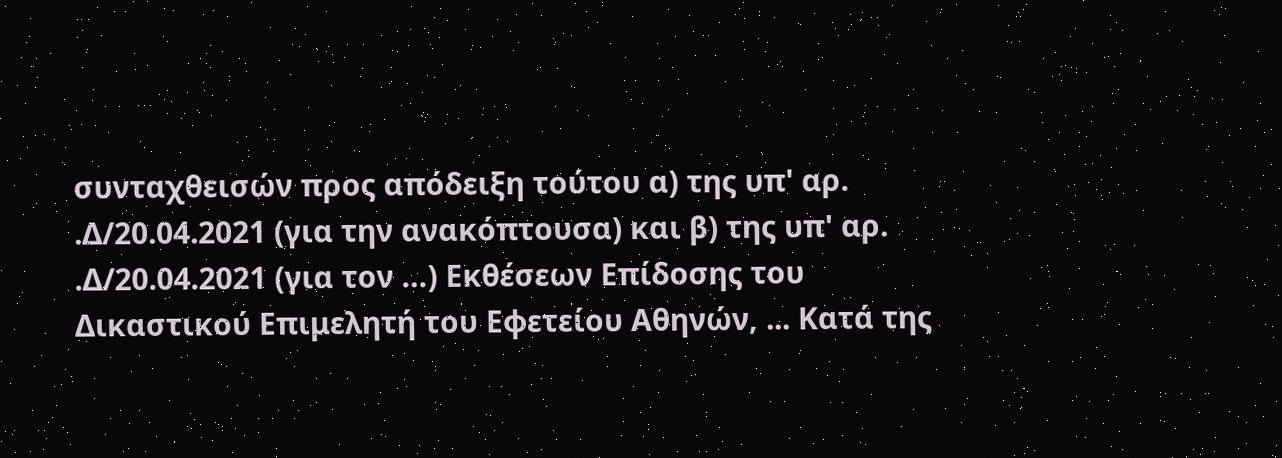συνταχθεισών προς απόδειξη τούτου α) της υπ' αρ. .Δ/20.04.2021 (για την ανακόπτουσα) και β) της υπ' αρ. .Δ/20.04.2021 (για τον …) Εκθέσεων Επίδοσης του Δικαστικού Επιμελητή του Εφετείου Αθηνών, ... Κατά της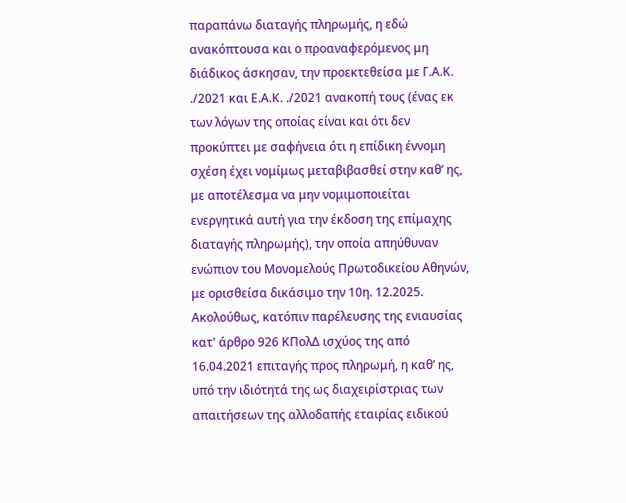παραπάνω διαταγής πληρωμής, η εδώ ανακόπτουσα και ο προαναφερόμενος μη διάδικος άσκησαν, την προεκτεθείσα με Γ.Α.Κ. ./2021 και Ε.Α.Κ. ./2021 ανακοπή τους (ένας εκ των λόγων της οποίας είναι και ότι δεν προκύπτει με σαφήνεια ότι η επίδικη έννομη σχέση έχει νομίμως μεταβιβασθεί στην καθ’ ης, με αποτέλεσμα να μην νομιμοποιείται ενεργητικά αυτή για την έκδοση της επίμαχης διαταγής πληρωμής), την οποία απηύθυναν ενώπιον του Μονομελούς Πρωτοδικείου Αθηνών, με ορισθείσα δικάσιμο την 10η. 12.2025. Ακολούθως, κατόπιν παρέλευσης της ενιαυσίας κατ' άρθρο 926 ΚΠολΔ ισχύος της από 16.04.2021 επιταγής προς πληρωμή, η καθ’ ης, υπό την ιδιότητά της ως διαχειρίστριας των απαιτήσεων της αλλοδαπής εταιρίας ειδικού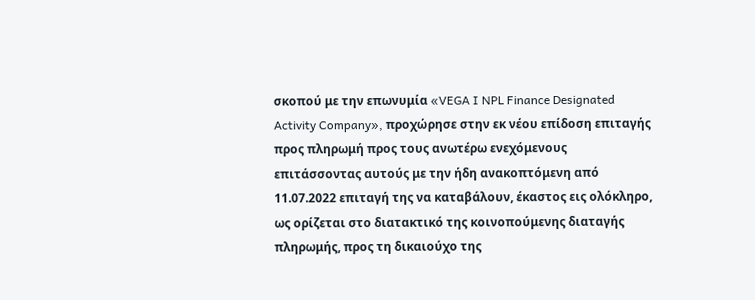σκοπού με την επωνυμία «VEGA I NPL Finance Designated Activity Company», προχώρησε στην εκ νέου επίδοση επιταγής προς πληρωμή προς τους ανωτέρω ενεχόμενους επιτάσσοντας αυτούς με την ήδη ανακοπτόμενη από 11.07.2022 επιταγή της να καταβάλουν, έκαστος εις ολόκληρο, ως ορίζεται στο διατακτικό της κοινοπούμενης διαταγής πληρωμής, προς τη δικαιούχο της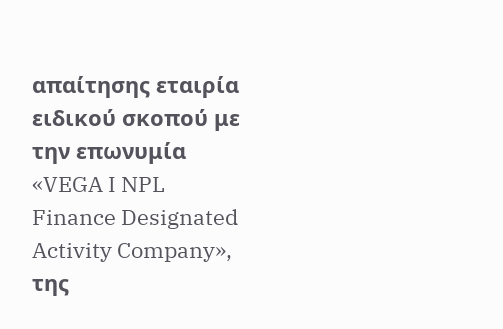απαίτησης εταιρία ειδικού σκοπού με την επωνυμία «VEGA I NPL Finance Designated Activity Company», της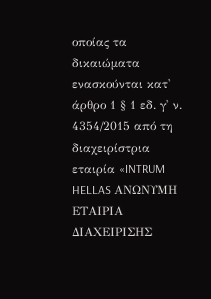οποίας τα δικαιώματα ενασκούνται κατ' άρθρο 1 § 1 εδ. γ' ν. 4354/2015 από τη διαχειρίστρια εταιρία «INTRUM HELLAS ΑΝΩΝΥΜΗ ΕΤΑΙΡΙΑ ΔΙΑΧΕΙΡΙΣΗΣ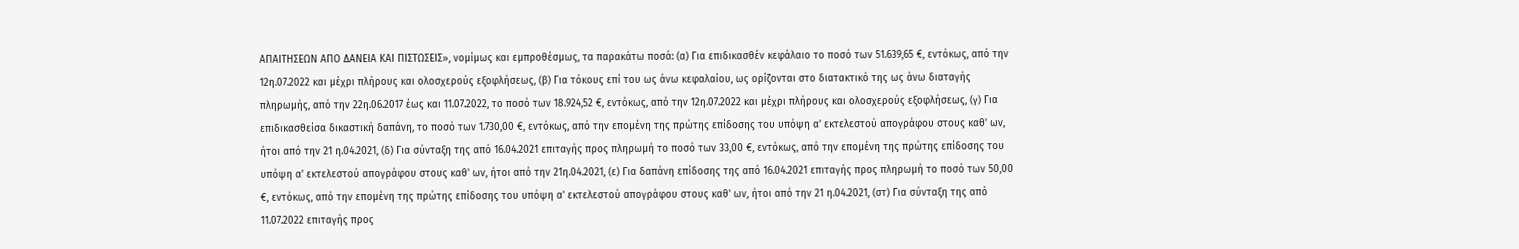ΑΠΑΙΤΗΣΕΩΝ ΑΠΟ ΔΑΝΕΙΑ ΚΑΙ ΠΙΣΤΩΣΕΙΣ», νομίμως και εμπροθέσμως, τα παρακάτω ποσά: (α) Για επιδικασθέν κεφάλαιο το ποσό των 51.639,65 €, εντόκως, από την 12η.07.2022 και μέχρι πλήρους και ολοσχερούς εξοφλήσεως, (β) Για τόκους επί του ως άνω κεφαλαίου, ως ορίζονται στο διατακτικό της ως άνω διαταγής πληρωμής, από την 22η.06.2017 έως και 11.07.2022, το ποσό των 18.924,52 €, εντόκως, από την 12η.07.2022 και μέχρι πλήρους και ολοσχερούς εξοφλήσεως, (γ) Για επιδικασθείσα δικαστική δαπάνη, το ποσό των 1.730,00 €, εντόκως, από την επομένη της πρώτης επίδοσης του υπόψη α' εκτελεστού απογράφου στους καθ' ων, ήτοι από την 21 η.04.2021, (δ) Για σύνταξη της από 16.04.2021 επιταγής προς πληρωμή το ποσό των 33,00 €, εντόκως, από την επομένη της πρώτης επίδοσης του υπόψη α' εκτελεστού απογράφου στους καθ' ων, ήτοι από την 21η.04.2021, (ε) Για δαπάνη επίδοσης της από 16.04.2021 επιταγής προς πληρωμή το ποσό των 50,00 €, εντόκως, από την επομένη της πρώτης επίδοσης του υπόψη α' εκτελεστού απογράφου στους καθ' ων, ήτοι από την 21 η.04.2021, (στ) Για σύνταξη της από 11.07.2022 επιταγής προς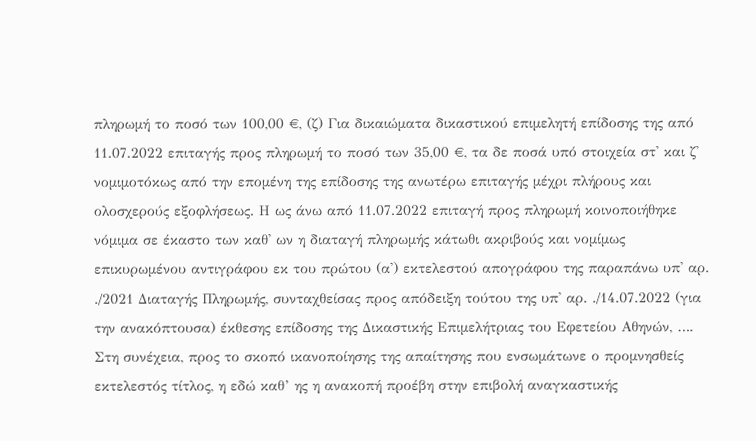πληρωμή το ποσό των 100,00 €, (ζ) Για δικαιώματα δικαστικού επιμελητή επίδοσης της από 11.07.2022 επιταγής προς πληρωμή το ποσό των 35,00 €, τα δε ποσά υπό στοιχεία στ' και ζ' νομιμοτόκως από την επομένη της επίδοσης της ανωτέρω επιταγής μέχρι πλήρους και ολοσχερούς εξοφλήσεως. Η ως άνω από 11.07.2022 επιταγή προς πληρωμή κοινοποιήθηκε νόμιμα σε έκαστο των καθ' ων η διαταγή πληρωμής κάτωθι ακριβούς και νομίμως επικυρωμένου αντιγράφου εκ του πρώτου (α') εκτελεστού απογράφου της παραπάνω υπ' αρ. ./2021 Διαταγής Πληρωμής, συνταχθείσας προς απόδειξη τούτου της υπ' αρ. ./14.07.2022 (για την ανακόπτουσα) έκθεσης επίδοσης της Δικαστικής Επιμελήτριας του Εφετείου Αθηνών, …. Στη συνέχεια, προς το σκοπό ικανοποίησης της απαίτησης που ενσωμάτωνε ο προμνησθείς εκτελεστός τίτλος, η εδώ καθ’ ης η ανακοπή προέβη στην επιβολή αναγκαστικής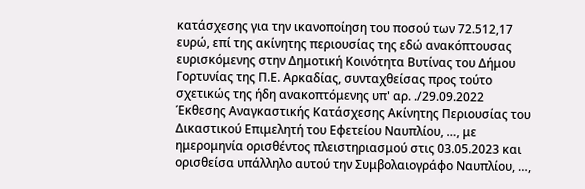κατάσχεσης για την ικανοποίηση του ποσού των 72.512,17 ευρώ, επί της ακίνητης περιουσίας της εδώ ανακόπτουσας ευρισκόμενης στην Δημοτική Κοινότητα Βυτίνας του Δήμου Γορτυνίας της Π.Ε. Αρκαδίας, συνταχθείσας προς τούτο σχετικώς της ήδη ανακοπτόμενης υπ' αρ. ./29.09.2022 Έκθεσης Αναγκαστικής Κατάσχεσης Ακίνητης Περιουσίας του Δικαστικού Επιμελητή του Εφετείου Ναυπλίου, …, με ημερομηνία ορισθέντος πλειστηριασμού στις 03.05.2023 και ορισθείσα υπάλληλο αυτού την Συμβολαιογράφο Ναυπλίου, …,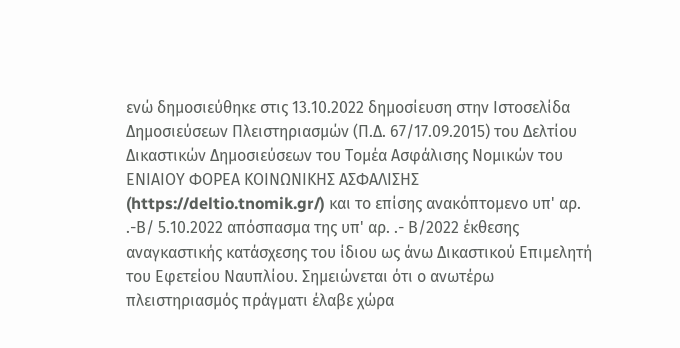ενώ δημοσιεύθηκε στις 13.10.2022 δημοσίευση στην Ιστοσελίδα Δημοσιεύσεων Πλειστηριασμών (Π.Δ. 67/17.09.2015) του Δελτίου Δικαστικών Δημοσιεύσεων του Τομέα Ασφάλισης Νομικών του ΕΝΙΑΙΟΥ ΦΟΡΕΑ ΚΟΙΝΩΝΙΚΗΣ ΑΣΦΑΛΙΣΗΣ (https://deltio.tnomik.gr/) και το επίσης ανακόπτομενο υπ' αρ. .-Β/ 5.10.2022 απόσπασμα της υπ' αρ. .- Β/2022 έκθεσης αναγκαστικής κατάσχεσης του ίδιου ως άνω Δικαστικού Επιμελητή του Εφετείου Ναυπλίου. Σημειώνεται ότι ο ανωτέρω πλειστηριασμός πράγματι έλαβε χώρα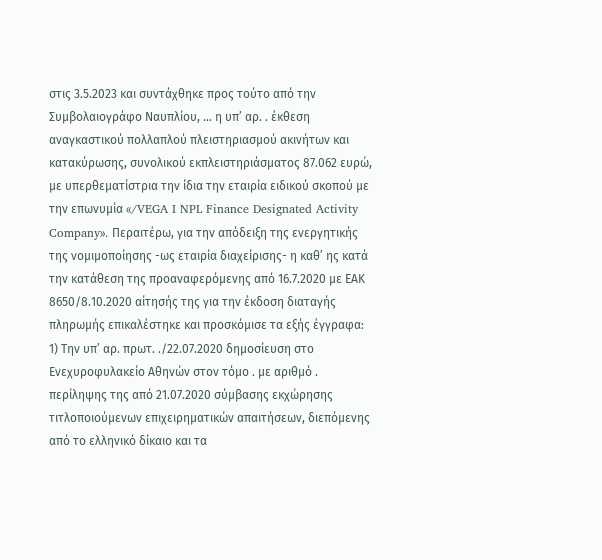στις 3.5.2023 και συντάχθηκε προς τούτο από την Συμβολαιογράφο Ναυπλίου, … η υπ’ αρ. . έκθεση αναγκαστικού πολλαπλού πλειστηριασμού ακινήτων και κατακύρωσης, συνολικού εκπλειστηριάσματος 87.062 ευρώ, με υπερθεματίστρια την ίδια την εταιρία ειδικού σκοπού με την επωνυμία «/VEGA I NPL Finance Designated Activity Company». Περαιτέρω, για την απόδειξη της ενεργητικής της νομιμοποίησης -ως εταιρία διαχείρισης- η καθ’ ης κατά την κατάθεση της προαναφερόμενης από 16.7.2020 με ΕΑΚ 8650/8.10.2020 αίτησής της για την έκδοση διαταγής πληρωμής επικαλέστηκε και προσκόμισε τα εξής έγγραφα: 1) Την υπ’ αρ. πρωτ. ./22.07.2020 δημοσίευση στο Ενεχυροφυλακείο Αθηνών στον τόμο . με αριθμό . περίληψης της από 21.07.2020 σύμβασης εκχώρησης τιτλοποιούμενων επιχειρηματικών απαιτήσεων, διεπόμενης από το ελληνικό δίκαιο και τα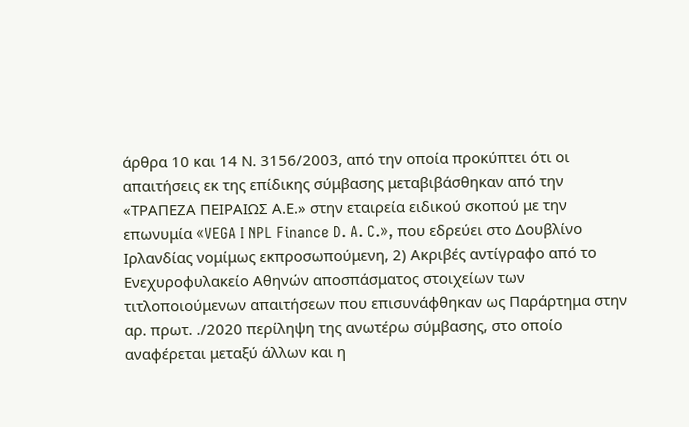άρθρα 10 και 14 Ν. 3156/2003, από την οποία προκύπτει ότι οι απαιτήσεις εκ της επίδικης σύμβασης μεταβιβάσθηκαν από την «ΤΡΑΠΕΖΑ ΠΕΙΡΑΙΩΣ Α.Ε.» στην εταιρεία ειδικού σκοπού με την επωνυμία «VEGA I NPL Finance D. A. C.», που εδρεύει στο Δουβλίνο Ιρλανδίας νομίμως εκπροσωπούμενη, 2) Ακριβές αντίγραφο από το Ενεχυροφυλακείο Αθηνών αποσπάσματος στοιχείων των τιτλοποιούμενων απαιτήσεων που επισυνάφθηκαν ως Παράρτημα στην αρ. πρωτ. ./2020 περίληψη της ανωτέρω σύμβασης, στο οποίο αναφέρεται μεταξύ άλλων και η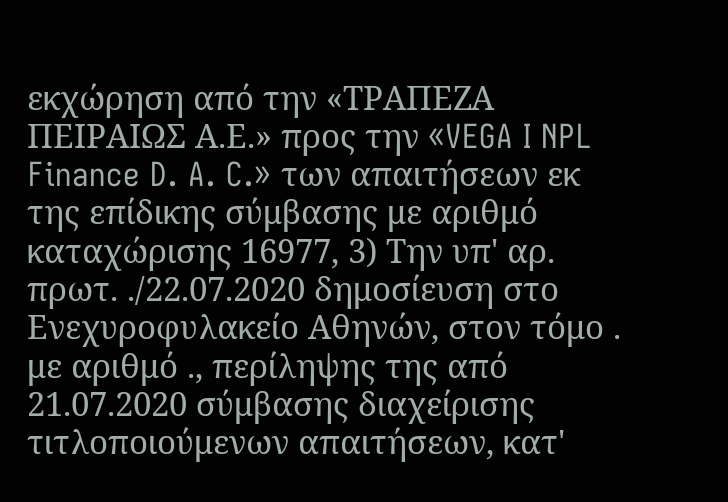εκχώρηση από την «ΤΡΑΠΕΖΑ ΠΕΙΡΑΙΩΣ Α.Ε.» προς την «VEGA I NPL Finance D. A. C.» των απαιτήσεων εκ της επίδικης σύμβασης με αριθμό καταχώρισης 16977, 3) Την υπ' αρ. πρωτ. ./22.07.2020 δημοσίευση στο Ενεχυροφυλακείο Αθηνών, στον τόμο . με αριθμό ., περίληψης της από 21.07.2020 σύμβασης διαχείρισης τιτλοποιούμενων απαιτήσεων, κατ'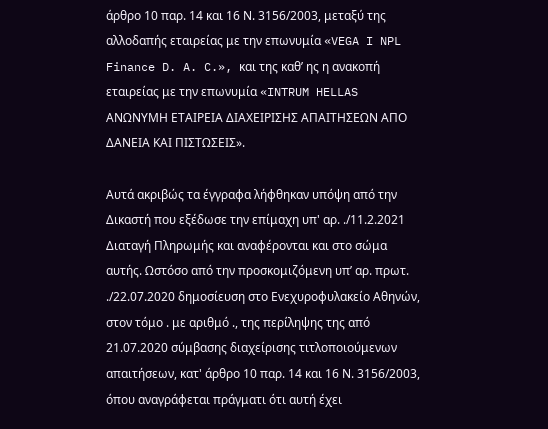άρθρο 10 παρ. 14 και 16 Ν. 3156/2003, μεταξύ της αλλοδαπής εταιρείας με την επωνυμία «VEGA I NPL Finance D. A. C.», και της καθ’ ης η ανακοπή εταιρείας με την επωνυμία «INTRUM HELLAS ΑΝΩΝΥΜΗ ΕΤΑΙΡΕΙΑ ΔΙΑΧΕΙΡΙΣΗΣ ΑΠΑΙΤΗΣΕΩΝ ΑΠΟ ΔΑΝΕΙΑ ΚΑΙ ΠΙΣΤΩΣΕΙΣ».

Αυτά ακριβώς τα έγγραφα λήφθηκαν υπόψη από την Δικαστή που εξέδωσε την επίμαχη υπ' αρ. ./11.2.2021 Διαταγή Πληρωμής και αναφέρονται και στο σώμα αυτής. Ωστόσο από την προσκομιζόμενη υπ’ αρ. πρωτ. ./22.07.2020 δημοσίευση στο Ενεχυροφυλακείο Αθηνών, στον τόμο . με αριθμό ., της περίληψης της από 21.07.2020 σύμβασης διαχείρισης τιτλοποιούμενων απαιτήσεων, κατ' άρθρο 10 παρ. 14 και 16 Ν. 3156/2003, όπου αναγράφεται πράγματι ότι αυτή έχει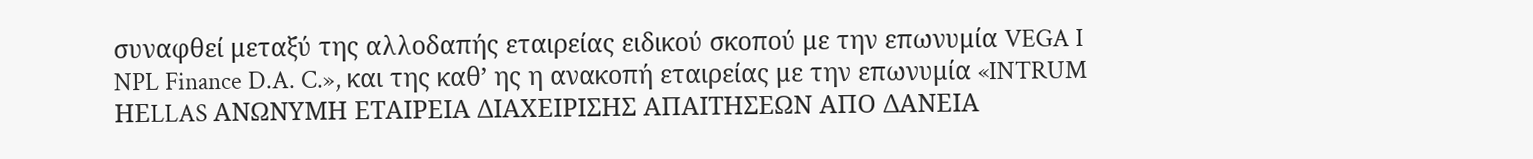συναφθεί μεταξύ της αλλοδαπής εταιρείας ειδικού σκοπού με την επωνυμία VEGA I NPL Finance D.A. C.», και της καθ’ ης η ανακοπή εταιρείας με την επωνυμία «INTRUM ΗΕLLAS ΑΝΩΝΥΜΗ ΕΤΑΙΡΕΙΑ ΔΙΑΧΕΙΡΙΣΗΣ ΑΠΑΙΤΗΣΕΩΝ ΑΠΟ ΔΑΝΕΙΑ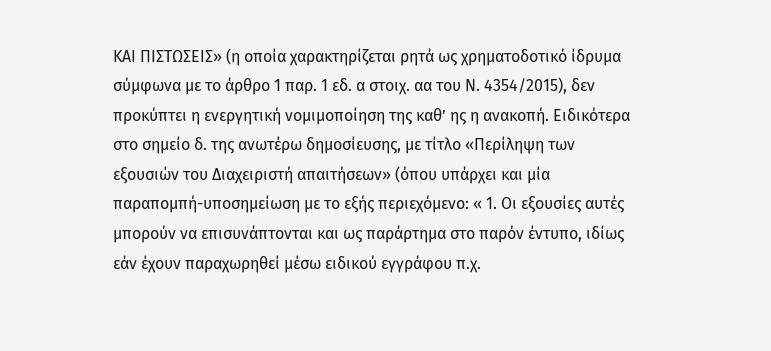ΚΑΙ ΠΙΣΤΩΣΕΙΣ» (η οποία χαρακτηρίζεται ρητά ως χρηματοδοτικό ίδρυμα σύμφωνα με το άρθρο 1 παρ. 1 εδ. α στοιχ. αα του Ν. 4354/2015), δεν προκύπτει η ενεργητική νομιμοποίηση της καθ’ ης η ανακοπή. Ειδικότερα στο σημείο δ. της ανωτέρω δημοσίευσης, με τίτλο «Περίληψη των εξουσιών του Διαχειριστή απαιτήσεων» (όπου υπάρχει και μία παραπομπή-υποσημείωση με το εξής περιεχόμενο: « 1. Οι εξουσίες αυτές μπορούν να επισυνάπτονται και ως παράρτημα στο παρόν έντυπο, ιδίως εάν έχουν παραχωρηθεί μέσω ειδικού εγγράφου π.χ.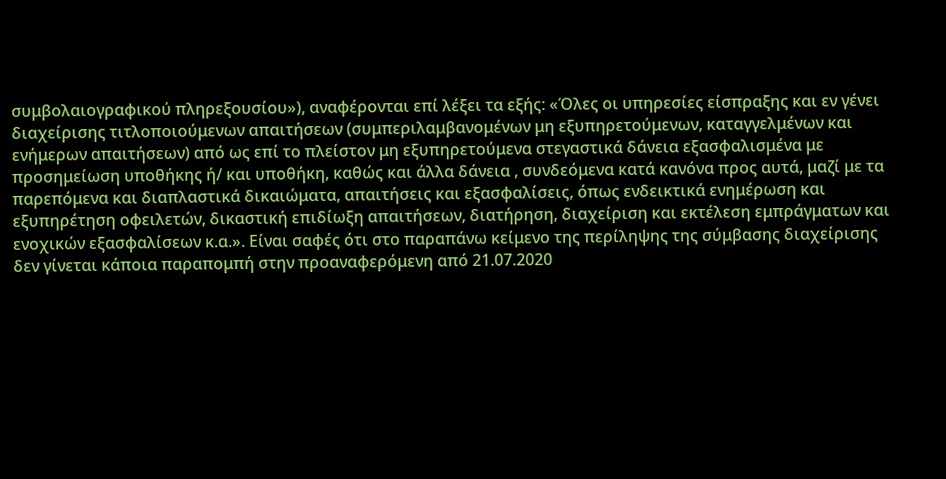συμβολαιογραφικού πληρεξουσίου»), αναφέρονται επί λέξει τα εξής: «Όλες οι υπηρεσίες είσπραξης και εν γένει διαχείρισης τιτλοποιούμενων απαιτήσεων (συμπεριλαμβανομένων μη εξυπηρετούμενων, καταγγελμένων και ενήμερων απαιτήσεων) από ως επί το πλείστον μη εξυπηρετούμενα στεγαστικά δάνεια εξασφαλισμένα με προσημείωση υποθήκης ή/ και υποθήκη, καθώς και άλλα δάνεια , συνδεόμενα κατά κανόνα προς αυτά, μαζί με τα παρεπόμενα και διαπλαστικά δικαιώματα, απαιτήσεις και εξασφαλίσεις, όπως ενδεικτικά ενημέρωση και εξυπηρέτηση οφειλετών, δικαστική επιδίωξη απαιτήσεων, διατήρηση, διαχείριση και εκτέλεση εμπράγματων και ενοχικών εξασφαλίσεων κ.α.». Είναι σαφές ότι στο παραπάνω κείμενο της περίληψης της σύμβασης διαχείρισης δεν γίνεται κάποια παραπομπή στην προαναφερόμενη από 21.07.2020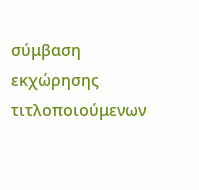σύμβαση εκχώρησης τιτλοποιούμενων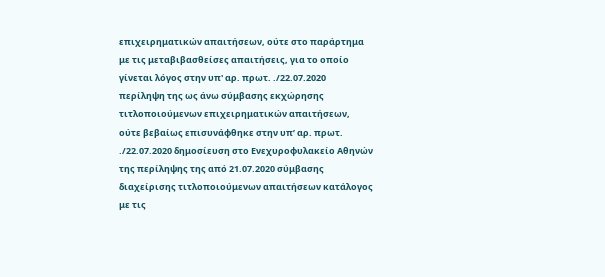επιχειρηματικών απαιτήσεων, ούτε στο παράρτημα με τις μεταβιβασθείσες απαιτήσεις, για το οποίο γίνεται λόγος στην υπ' αρ. πρωτ. ./22.07.2020 περίληψη της ως άνω σύμβασης εκχώρησης τιτλοποιούμενων επιχειρηματικών απαιτήσεων, ούτε βεβαίως επισυνάφθηκε στην υπ’ αρ. πρωτ. ./22.07.2020 δημοσίευση στο Ενεχυροφυλακείο Αθηνών της περίληψης της από 21.07.2020 σύμβασης διαχείρισης τιτλοποιούμενων απαιτήσεων κατάλογος με τις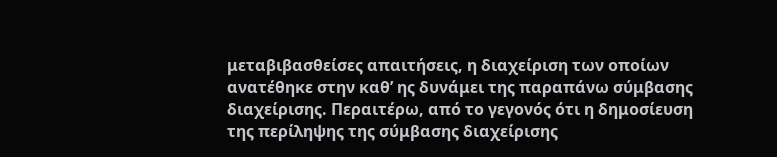μεταβιβασθείσες απαιτήσεις, η διαχείριση των οποίων ανατέθηκε στην καθ’ ης δυνάμει της παραπάνω σύμβασης διαχείρισης. Περαιτέρω, από το γεγονός ότι η δημοσίευση της περίληψης της σύμβασης διαχείρισης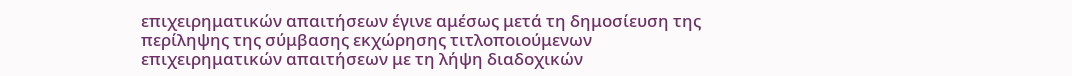επιχειρηματικών απαιτήσεων έγινε αμέσως μετά τη δημοσίευση της περίληψης της σύμβασης εκχώρησης τιτλοποιούμενων επιχειρηματικών απαιτήσεων με τη λήψη διαδοχικών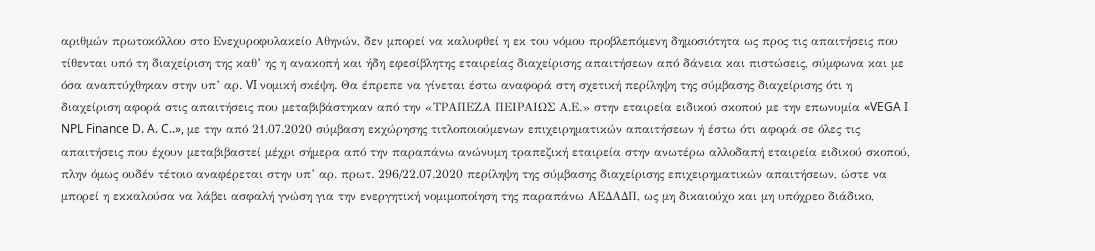αριθμών πρωτοκόλλου στο Ενεχυροφυλακείο Αθηνών, δεν μπορεί να καλυφθεί η εκ του νόμου προβλεπόμενη δημοσιότητα ως προς τις απαιτήσεις που τίθενται υπό τη διαχείριση της καθ’ ης η ανακοπή και ήδη εφεσίβλητης εταιρείας διαχείρισης απαιτήσεων από δάνεια και πιστώσεις, σύμφωνα και με όσα αναπτύχθηκαν στην υπ’ αρ. VI νομική σκέψη. Θα έπρεπε να γίνεται έστω αναφορά στη σχετική περίληψη της σύμβασης διαχείρισης ότι η διαχείριση αφορά στις απαιτήσεις που μεταβιβάστηκαν από την «ΤΡΑΠΕΖΑ ΠΕΙΡΑΙΩΣ Α.Ε.» στην εταιρεία ειδικού σκοπού με την επωνυμία «VEGA I NPL Finance D. A. C..», με την από 21.07.2020 σύμβαση εκχώρησης τιτλοποιούμενων επιχειρηματικών απαιτήσεων ή έστω ότι αφορά σε όλες τις απαιτήσεις που έχουν μεταβιβαστεί μέχρι σήμερα από την παραπάνω ανώνυμη τραπεζική εταιρεία στην ανωτέρω αλλοδαπή εταιρεία ειδικού σκοπού, πλην όμως ουδέν τέτοιο αναφέρεται στην υπ’ αρ. πρωτ. 296/22.07.2020 περίληψη της σύμβασης διαχείρισης επιχειρηματικών απαιτήσεων, ώστε να μπορεί η εκκαλούσα να λάβει ασφαλή γνώση για την ενεργητική νομιμοποίηση της παραπάνω ΑΕΔΑΔΠ, ως μη δικαιούχο και μη υπόχρεο διάδικο,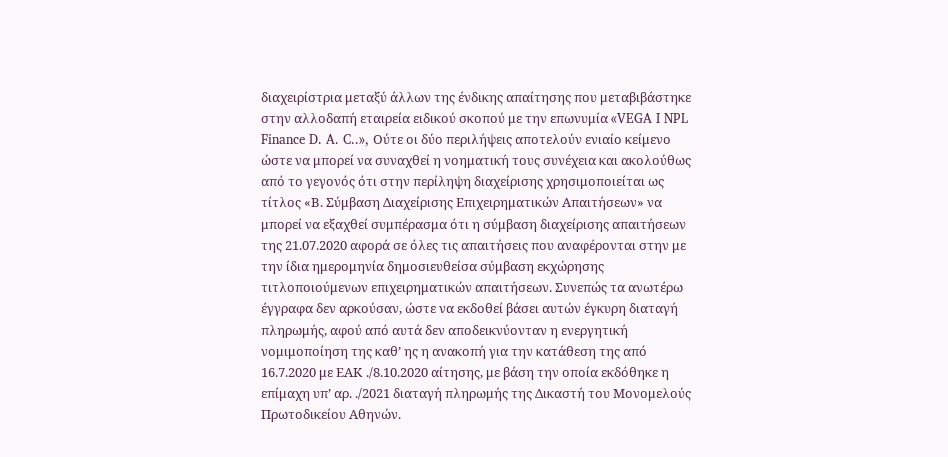διαχειρίστρια μεταξύ άλλων της ένδικης απαίτησης που μεταβιβάστηκε στην αλλοδαπή εταιρεία ειδικού σκοπού με την επωνυμία «VEGA I NPL Finance D. A. C..», Ούτε οι δύο περιλήψεις αποτελούν ενιαίο κείμενο ώστε να μπορεί να συναχθεί η νοηματική τους συνέχεια και ακολούθως από το γεγονός ότι στην περίληψη διαχείρισης χρησιμοποιείται ως τίτλος «Β. Σύμβαση Διαχείρισης Επιχειρηματικών Απαιτήσεων» να μπορεί να εξαχθεί συμπέρασμα ότι η σύμβαση διαχείρισης απαιτήσεων της 21.07.2020 αφορά σε όλες τις απαιτήσεις που αναφέρονται στην με την ίδια ημερομηνία δημοσιευθείσα σύμβαση εκχώρησης τιτλοποιούμενων επιχειρηματικών απαιτήσεων. Συνεπώς τα ανωτέρω έγγραφα δεν αρκούσαν, ώστε να εκδοθεί βάσει αυτών έγκυρη διαταγή πληρωμής, αφού από αυτά δεν αποδεικνύονταν η ενεργητική νομιμοποίηση της καθ’ ης η ανακοπή για την κατάθεση της από 16.7.2020 με ΕΑΚ ./8.10.2020 αίτησης, με βάση την οποία εκδόθηκε η επίμαχη υπ’ αρ. ./2021 διαταγή πληρωμής της Δικαστή του Μονομελούς Πρωτοδικείου Αθηνών.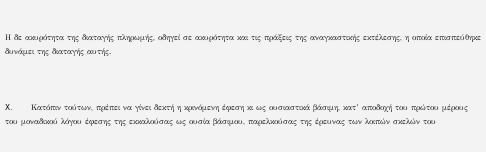Η δε ακυρότητα της διαταγής πληρωμής, οδηγεί σε ακυρότητα και τις πράξεις της αναγκαστικής εκτέλεσης, η οποία επισπεύθηκε δυνάμει της διαταγής αυτής.



X.         Κατόπιν τούτων, πρέπει να γίνει δεκτή η κρινόμενη έφεση κι ως ουσιαστικά βάσιμη, κατ’ αποδοχή του πρώτου μέρους του μοναδικού λόγου έφεσης της εκκαλούσας ως ουσία βάσιμου, παρελκούσας της έρευνας των λοιπών σκελών του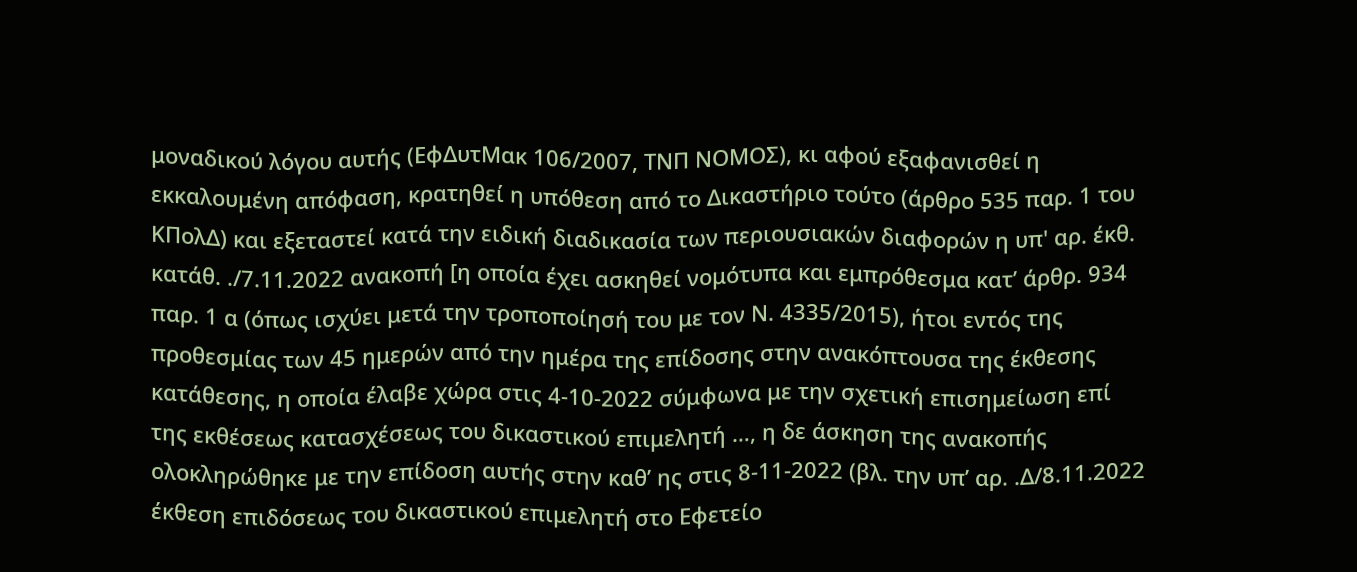μοναδικού λόγου αυτής (ΕφΔυτΜακ 106/2007, ΤΝΠ ΝΟΜΟΣ), κι αφού εξαφανισθεί η εκκαλουμένη απόφαση, κρατηθεί η υπόθεση από το Δικαστήριο τούτο (άρθρο 535 παρ. 1 του ΚΠολΔ) και εξεταστεί κατά την ειδική διαδικασία των περιουσιακών διαφορών η υπ' αρ. έκθ. κατάθ. ./7.11.2022 ανακοπή [η οποία έχει ασκηθεί νομότυπα και εμπρόθεσμα κατ’ άρθρ. 934 παρ. 1 α (όπως ισχύει μετά την τροποποίησή του με τον Ν. 4335/2015), ήτοι εντός της προθεσμίας των 45 ημερών από την ημέρα της επίδοσης στην ανακόπτουσα της έκθεσης κατάθεσης, η οποία έλαβε χώρα στις 4-10-2022 σύμφωνα με την σχετική επισημείωση επί της εκθέσεως κατασχέσεως του δικαστικού επιμελητή …, η δε άσκηση της ανακοπής ολοκληρώθηκε με την επίδοση αυτής στην καθ’ ης στις 8-11-2022 (βλ. την υπ’ αρ. .Δ/8.11.2022 έκθεση επιδόσεως του δικαστικού επιμελητή στο Εφετείο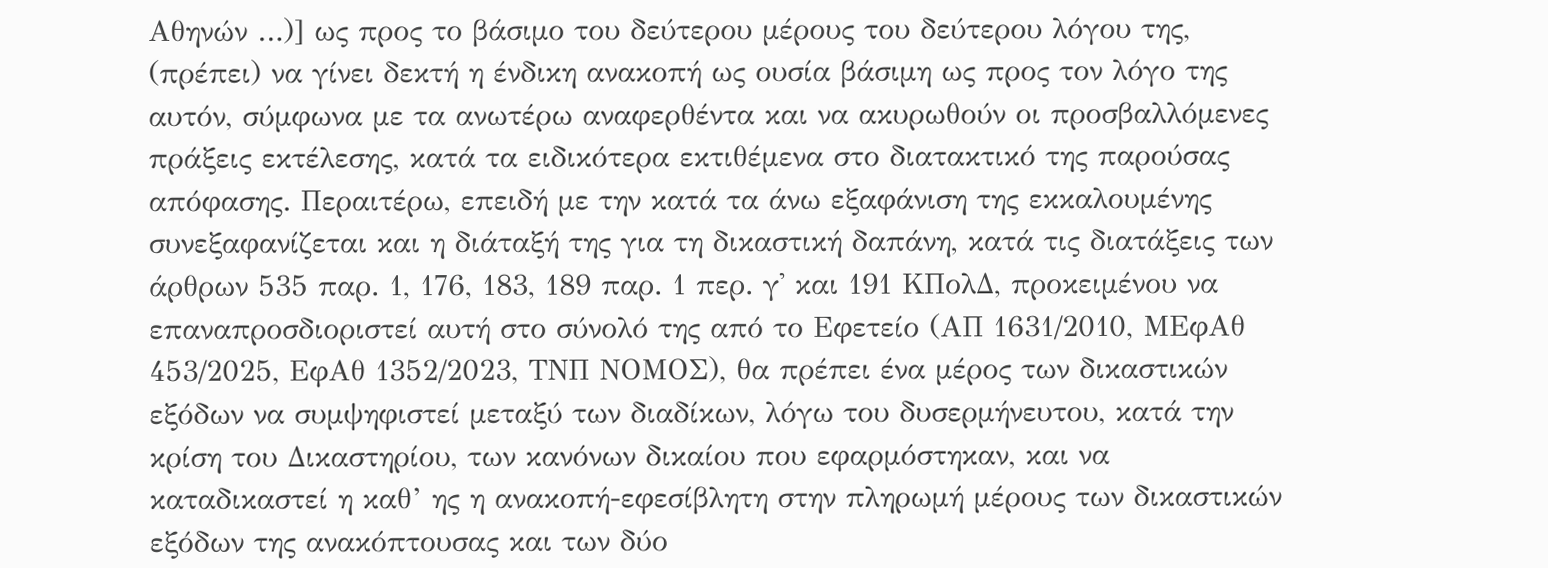Αθηνών …)] ως προς το βάσιμο του δεύτερου μέρους του δεύτερου λόγου της, (πρέπει) να γίνει δεκτή η ένδικη ανακοπή ως ουσία βάσιμη ως προς τον λόγο της αυτόν, σύμφωνα με τα ανωτέρω αναφερθέντα και να ακυρωθούν οι προσβαλλόμενες πράξεις εκτέλεσης, κατά τα ειδικότερα εκτιθέμενα στο διατακτικό της παρούσας απόφασης. Περαιτέρω, επειδή με την κατά τα άνω εξαφάνιση της εκκαλουμένης συνεξαφανίζεται και η διάταξή της για τη δικαστική δαπάνη, κατά τις διατάξεις των άρθρων 535 παρ. 1, 176, 183, 189 παρ. 1 περ. γ' και 191 ΚΠολΔ, προκειμένου να επαναπροσδιοριστεί αυτή στο σύνολό της από το Εφετείο (ΑΠ 1631/2010, ΜΕφΑθ 453/2025, ΕφΑθ 1352/2023, ΤΝΠ ΝΟΜΟΣ), θα πρέπει ένα μέρος των δικαστικών εξόδων να συμψηφιστεί μεταξύ των διαδίκων, λόγω του δυσερμήνευτου, κατά την κρίση του Δικαστηρίου, των κανόνων δικαίου που εφαρμόστηκαν, και να καταδικαστεί η καθ’ ης η ανακοπή-εφεσίβλητη στην πληρωμή μέρους των δικαστικών εξόδων της ανακόπτουσας και των δύο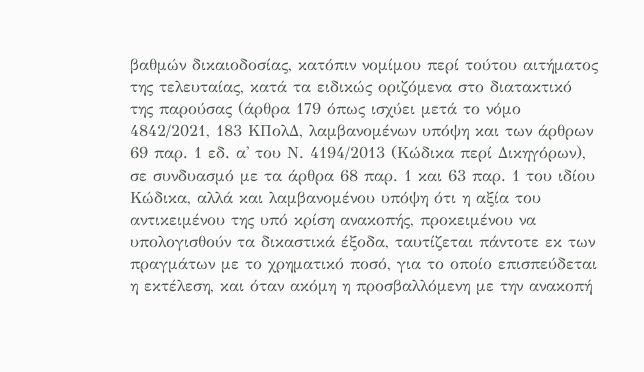βαθμών δικαιοδοσίας, κατόπιν νομίμου περί τούτου αιτήματος της τελευταίας, κατά τα ειδικώς οριζόμενα στο διατακτικό της παρούσας (άρθρα 179 όπως ισχύει μετά το νόμο 4842/2021, 183 ΚΠολΔ, λαμβανομένων υπόψη και των άρθρων 69 παρ. 1 εδ. α' του Ν. 4194/2013 (Κώδικα περί Δικηγόρων), σε συνδυασμό με τα άρθρα 68 παρ. 1 και 63 παρ. 1 του ιδίου Κώδικα, αλλά και λαμβανομένου υπόψη ότι η αξία του αντικειμένου της υπό κρίση ανακοπής, προκειμένου να υπολογισθούν τα δικαστικά έξοδα, ταυτίζεται πάντοτε εκ των πραγμάτων με το χρηματικό ποσό, για το οποίο επισπεύδεται η εκτέλεση, και όταν ακόμη η προσβαλλόμενη με την ανακοπή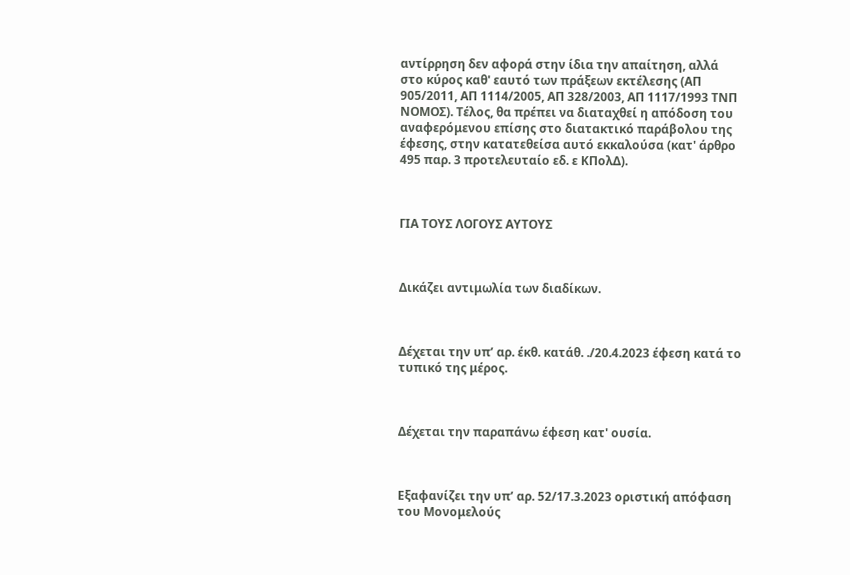αντίρρηση δεν αφορά στην ίδια την απαίτηση, αλλά στο κύρος καθ' εαυτό των πράξεων εκτέλεσης (ΑΠ 905/2011, ΑΠ 1114/2005, ΑΠ 328/2003, ΑΠ 1117/1993 ΤΝΠ ΝΟΜΟΣ). Τέλος, θα πρέπει να διαταχθεί η απόδοση του αναφερόμενου επίσης στο διατακτικό παράβολου της έφεσης, στην κατατεθείσα αυτό εκκαλούσα (κατ' άρθρο 495 παρ. 3 προτελευταίο εδ. ε ΚΠολΔ).



ΓΙΑ ΤΟΥΣ ΛΟΓΟΥΣ ΑΥΤΟΥΣ



Δικάζει αντιμωλία των διαδίκων.



Δέχεται την υπ’ αρ. έκθ. κατάθ. ./20.4.2023 έφεση κατά το τυπικό της μέρος.



Δέχεται την παραπάνω έφεση κατ' ουσία.



Εξαφανίζει την υπ’ αρ. 52/17.3.2023 οριστική απόφαση του Μονομελούς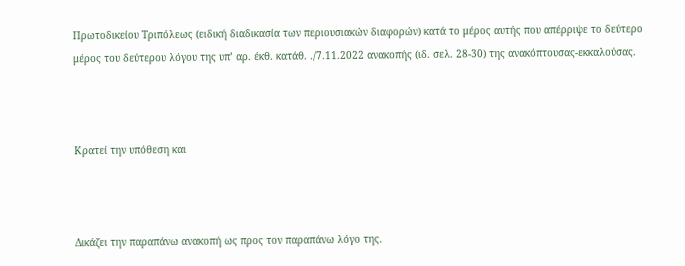Πρωτοδικείου Τριπόλεως (ειδική διαδικασία των περιουσιακών διαφορών) κατά το μέρος αυτής που απέρριψε το δεύτερο μέρος του δεύτερου λόγου της υπ’ αρ. έκθ. κατάθ. ./7.11.2022 ανακοπής (ιδ. σελ. 28-30) της ανακόπτουσας-εκκαλούσας.



Κρατεί την υπόθεση και



Δικάζει την παραπάνω ανακοπή ως προς τον παραπάνω λόγο της.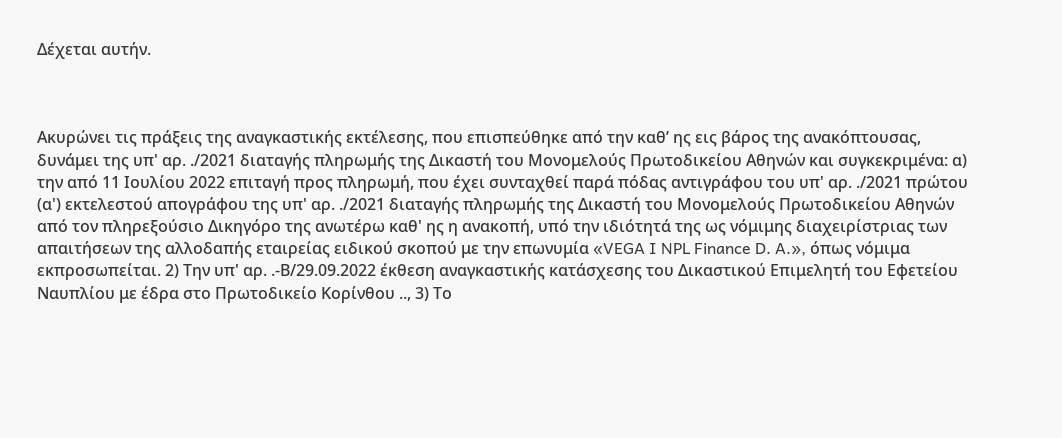Δέχεται αυτήν.



Ακυρώνει τις πράξεις της αναγκαστικής εκτέλεσης, που επισπεύθηκε από την καθ’ ης εις βάρος της ανακόπτουσας, δυνάμει της υπ' αρ. ./2021 διαταγής πληρωμής της Δικαστή του Μονομελούς Πρωτοδικείου Αθηνών και συγκεκριμένα: α) την από 11 Ιουλίου 2022 επιταγή προς πληρωμή, που έχει συνταχθεί παρά πόδας αντιγράφου του υπ' αρ. ./2021 πρώτου (α') εκτελεστού απογράφου της υπ' αρ. ./2021 διαταγής πληρωμής της Δικαστή του Μονομελούς Πρωτοδικείου Αθηνών από τον πληρεξούσιο Δικηγόρο της ανωτέρω καθ' ης η ανακοπή, υπό την ιδιότητά της ως νόμιμης διαχειρίστριας των απαιτήσεων της αλλοδαπής εταιρείας ειδικού σκοπού με την επωνυμία «VEGA I NPL Finance D. A.», όπως νόμιμα εκπροσωπείται. 2) Την υπ' αρ. .-Β/29.09.2022 έκθεση αναγκαστικής κατάσχεσης του Δικαστικού Επιμελητή του Εφετείου Ναυπλίου με έδρα στο Πρωτοδικείο Κορίνθου .., 3) Το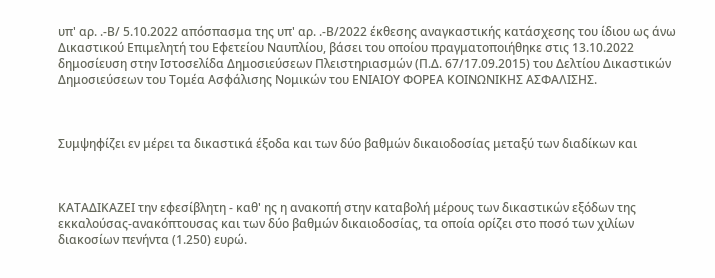υπ' αρ. .-Β/ 5.10.2022 απόσπασμα της υπ' αρ. .-Β/2022 έκθεσης αναγκαστικής κατάσχεσης του ίδιου ως άνω Δικαστικού Επιμελητή του Εφετείου Ναυπλίου, βάσει του οποίου πραγματοποιήθηκε στις 13.10.2022 δημοσίευση στην Ιστοσελίδα Δημοσιεύσεων Πλειστηριασμών (Π.Δ. 67/17.09.2015) του Δελτίου Δικαστικών Δημοσιεύσεων του Τομέα Ασφάλισης Νομικών του ΕΝΙΑΙΟΥ ΦΟΡΕΑ ΚΟΙΝΩΝΙΚΗΣ ΑΣΦΑΛΙΣΗΣ.



Συμψηφίζει εν μέρει τα δικαστικά έξοδα και των δύο βαθμών δικαιοδοσίας μεταξύ των διαδίκων και



ΚΑΤΑΔΙΚΑΖΕΙ την εφεσίβλητη - καθ' ης η ανακοπή στην καταβολή μέρους των δικαστικών εξόδων της εκκαλούσας-ανακόπτουσας και των δύο βαθμών δικαιοδοσίας, τα οποία ορίζει στο ποσό των χιλίων διακοσίων πενήντα (1.250) ευρώ.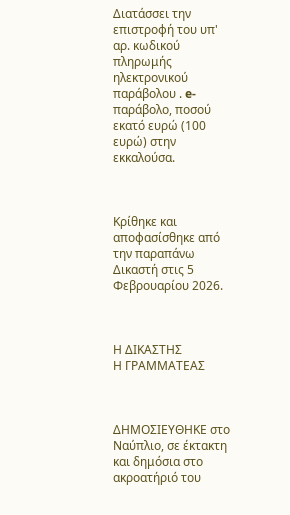Διατάσσει την επιστροφή του υπ' αρ. κωδικού πληρωμής ηλεκτρονικού παράβολου . e-παράβολο, ποσού εκατό ευρώ (100 ευρώ) στην εκκαλούσα.



Κρίθηκε και αποφασίσθηκε από την παραπάνω Δικαστή στις 5 Φεβρουαρίου 2026.



Η ΔΙΚΑΣΤΗΣ                                Η ΓΡΑΜΜΑΤΕΑΣ



ΔΗΜΟΣΙΕΥΘΗΚΕ στο Ναύπλιο, σε έκτακτη και δημόσια στο ακροατήριό του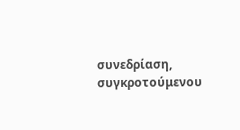συνεδρίαση, συγκροτούμενου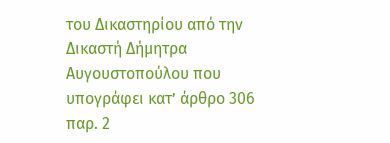του Δικαστηρίου από την Δικαστή Δήμητρα Αυγουστοπούλου που υπογράφει κατ’ άρθρο 306 παρ. 2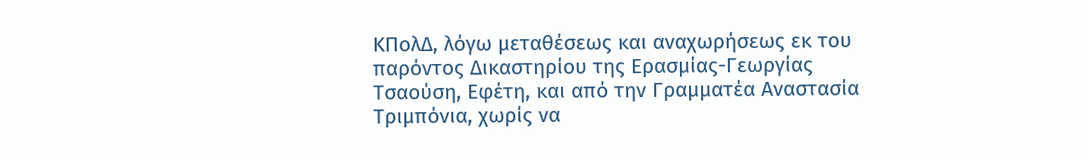ΚΠολΔ, λόγω μεταθέσεως και αναχωρήσεως εκ του παρόντος Δικαστηρίου της Ερασμίας-Γεωργίας Τσαούση, Εφέτη, και από την Γραμματέα Αναστασία Τριμπόνια, χωρίς να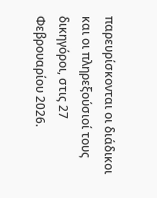παρευρίσκονται οι διάδικοι και οι πληρεξούσιοί τους δικηγόροι, στις 27 Φεβρουαρίου 2026.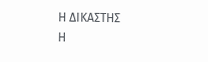Η ΔΙΚΑΣΤΗΣ                            Η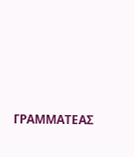ΓΡΑΜΜΑΤΕΑΣ